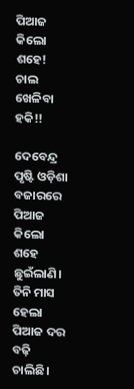ପିଆଜ କିଲୋ ଶହେ! ଚାଲ ଖେଳିବା ହକି!!

ଦେବେନ୍ଦ୍ର ପୃଷ୍ଟି ଓଡ଼ିଶା ବଜାରରେ ପିଆଜ କିଲୋ ଶହେ ଛୁଇଁଲାଣି। ତିନି ମାସ ହେଲା ପିଆଜ ଦର ବଢ଼ି ଚାଲିଛି।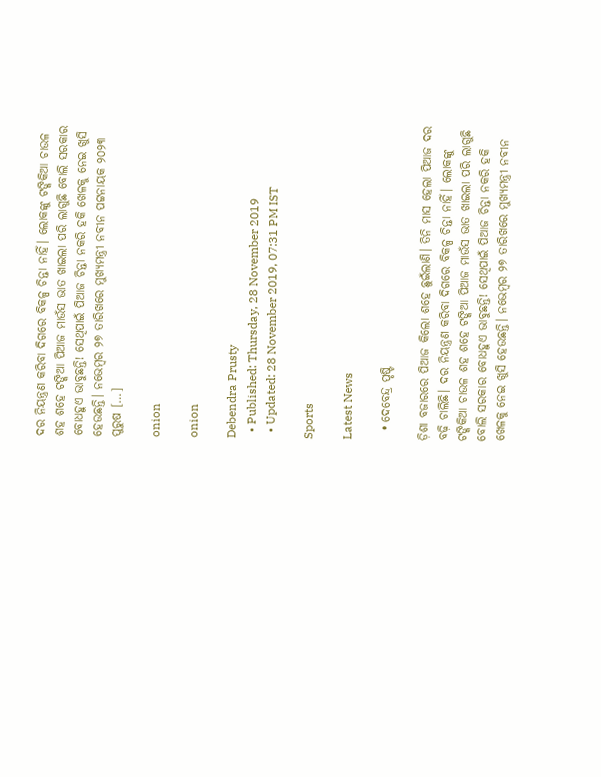ଦର ନିୟନ୍ତ୍ରଣ କରିବା ଦିଗରେ ବିକଳ୍ପ ଚିନ୍ତା ନାହିଁ। ଲୋକଙ୍କୁ ଟଙ୍କିକିଆ ଚାଉଳ ଶହ ଶହେ ଟଙ୍କିଆ ପିଆଜ ମାଉଁସ ଭାତ ଖାଇଲା ପରି ଲାଗୁଛି ବୋଲି ସରକାର ବୋଧହୁଏ ଭାବୁଛନ୍ତି! ସେଥିପାଇଁ ପିଆଜ ଚିନ୍ତା ନକରି ହକି ଖେଳକୁ ନେଇ ଖୁସି ହେଉଛନ୍ତି। ନଭେମ୍ବର ୨୭ ତାରିଖରେ ମୁଖ୍ୟମନ୍ତ୍ରୀ ନବୀନ ପଟ୍ଟନାୟକ ୨୦୨୩ ପୁରୁଷ […]

onion

onion

Debendra Prusty
  • Published: Thursday, 28 November 2019
  • Updated: 28 November 2019, 07:31 PM IST

Sports

Latest News

  • ଦେବେନ୍ଦ୍ର ପୃଷ୍ଟି

ଡ଼ିଶା ବଜାରରେ ପିଆଜ କିଲୋ ଶହେ ଛୁଇଁଲାଣି। ତିନି ମାସ ହେଲା ପିଆଜ ଦର ବଢ଼ି ଚାଲିଛି। ଦର ନିୟନ୍ତ୍ରଣ କରିବା ଦିଗରେ ବିକଳ୍ପ ଚିନ୍ତା ନାହିଁ। ଲୋକଙ୍କୁ ଟଙ୍କିକିଆ ଚାଉଳ ଶହ ଶହେ ଟଙ୍କିଆ ପିଆଜ ମାଉଁସ ଭାତ ଖାଇଲା ପରି ଲାଗୁଛି ବୋଲି ସରକାର ବୋଧହୁଏ ଭାବୁଛନ୍ତି! ସେଥିପାଇଁ ପିଆଜ ଚିନ୍ତା ନକରି ହକି ଖେଳକୁ ନେଇ ଖୁସି ହେଉଛନ୍ତି। ନଭେମ୍ବର ୨୭ ତାରିଖରେ ମୁଖ୍ୟମନ୍ତ୍ରୀ ନବୀନ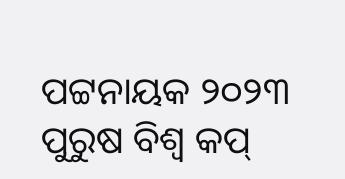ପଟ୍ଟନାୟକ ୨୦୨୩ ପୁରୁଷ ବିଶ୍ୱ କପ୍‌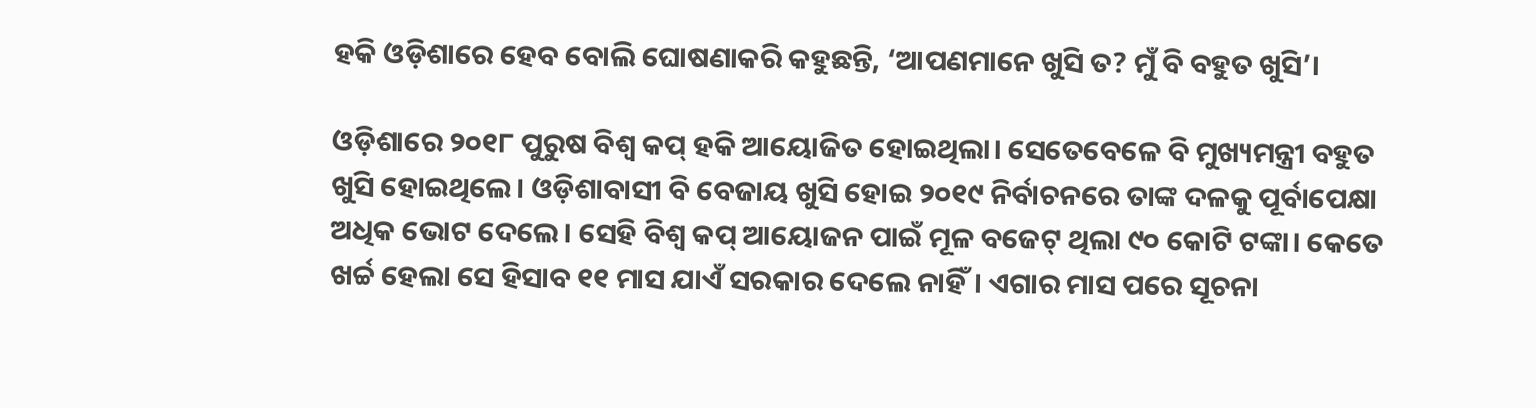ହକି ଓଡ଼ିଶାରେ ହେବ ବୋଲି ଘୋଷଣାକରି କହୁଛନ୍ତି, ‘ଆପଣମାନେ ଖୁସି ତ? ମୁଁ ବି ବହୁତ ଖୁସି’।

ଓଡ଼ିଶାରେ ୨୦୧୮ ପୁରୁଷ ବିଶ୍ୱ କପ୍‌ ହକି ଆୟୋଜିତ ହୋଇଥିଲା। ସେତେବେଳେ ବି ମୁଖ୍ୟମନ୍ତ୍ରୀ ବହୁତ ଖୁସି ହୋଇଥିଲେ। ଓଡ଼ିଶାବାସୀ ବି ବେଜାୟ ଖୁସି ହୋଇ ୨୦୧୯ ନିର୍ବାଚନରେ ତାଙ୍କ ଦଳକୁ ପୂର୍ବାପେକ୍ଷା ଅଧିକ ଭୋଟ ଦେଲେ। ସେହି ବିଶ୍ୱ କପ୍‌ ଆୟୋଜନ ପାଇଁ ମୂଳ ବଜେଟ୍‌ ଥିଲା ୯୦ କୋଟି ଟଙ୍କା। କେତେ ଖର୍ଚ୍ଚ ହେଲା ସେ ହିସାବ ୧୧ ମାସ ଯାଏଁ ସରକାର ଦେଲେ ନାହିଁ। ଏଗାର ମାସ ପରେ ସୂଚନା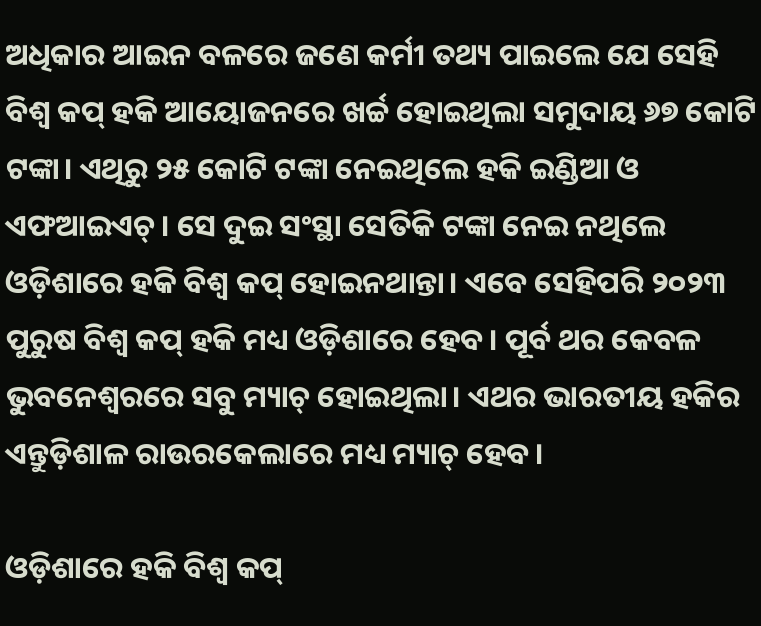ଅଧିକାର ଆଇନ ବଳରେ ଜଣେ କର୍ମୀ ତଥ୍ୟ ପାଇଲେ ଯେ ସେହି ବିଶ୍ୱ କପ୍‌ ହକି ଆୟୋଜନରେ ଖର୍ଚ୍ଚ ହୋଇଥିଲା ସମୁଦାୟ ୬୭ କୋଟି ଟଙ୍କା। ଏଥିରୁ ୨୫ କୋଟି ଟଙ୍କା ନେଇଥିଲେ ହକି ଇଣ୍ଡିଆ ଓ ଏଫଆଇଏଚ୍‌। ସେ ଦୁଇ ସଂସ୍ଥା ସେତିକି ଟଙ୍କା ନେଇ ନଥିଲେ ଓଡ଼ିଶାରେ ହକି ବିଶ୍ୱ କପ୍‌ ହୋଇନଥାନ୍ତା। ଏବେ ସେହିପରି ୨୦୨୩ ପୁରୁଷ ବିଶ୍ୱ କପ୍‌ ହକି ମଧ୍ୟ ଓଡ଼ିଶାରେ ହେବ। ପୂର୍ବ ଥର କେବଳ ଭୁବନେଶ୍ୱରରେ ସବୁ ମ୍ୟାଚ୍‌ ହୋଇଥିଲା। ଏଥର ଭାରତୀୟ ହକିର ଏନ୍ତୁଡ଼ିଶାଳ ରାଉରକେଲାରେ ମଧ୍ୟ ମ୍ୟାଚ୍‌ ହେବ।

ଓଡ଼ିଶାରେ ହକି ବିଶ୍ୱ କପ୍‌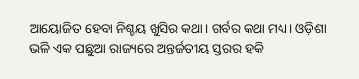ଆୟୋଜିତ ହେବା ନିଶ୍ଚୟ ଖୁସିର କଥା। ଗର୍ବର କଥା ମଧ୍ୟ। ଓଡ଼ିଶା ଭଳି ଏକ ପଛୁଆ ରାଜ୍ୟରେ ଅନ୍ତର୍ଜତୀୟ ସ୍ତରର ହକି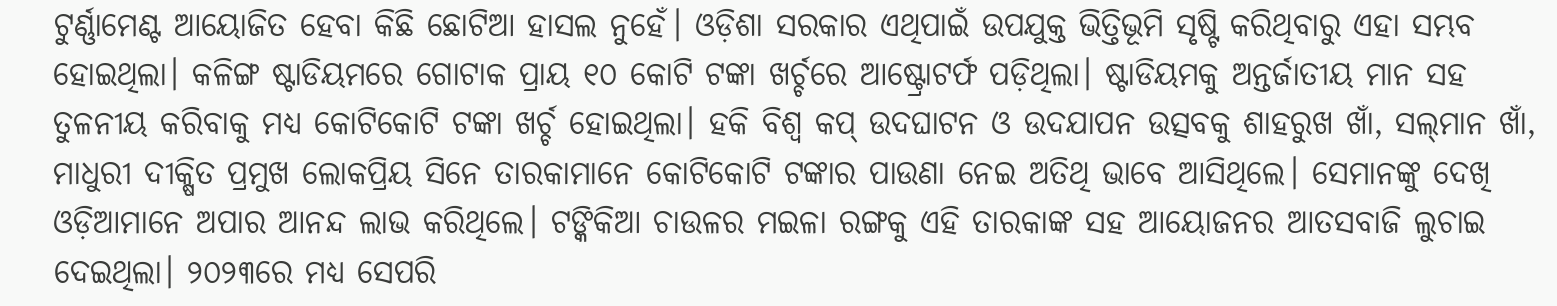ଟୁର୍ଣ୍ଣାମେଣ୍ଟ ଆୟୋଜିତ ହେବା କିଛି ଛୋଟିଆ ହାସଲ ନୁହେଁ। ଓଡ଼ିଶା ସରକାର ଏଥିପାଇଁ ଉପଯୁକ୍ତ ଭିତ୍ତିଭୂମି ସୃଷ୍ଟି କରିଥିବାରୁ ଏହା ସମ୍ଭବ ହୋଇଥିଲା। କଳିଙ୍ଗ ଷ୍ଟାଡିୟମରେ ଗୋଟାକ ପ୍ରାୟ ୧୦ କୋଟି ଟଙ୍କା ଖର୍ଚ୍ଚରେ ଆଷ୍ଟ୍ରୋଟର୍ଫ ପଡ଼ିଥିଲା। ଷ୍ଟାଡିୟମକୁ ଅନ୍ତର୍ଜାତୀୟ ମାନ ସହ ତୁଳନୀୟ କରିବାକୁ ମଧ୍ୟ କୋଟିକୋଟି ଟଙ୍କା ଖର୍ଚ୍ଚ ହୋଇଥିଲା। ହକି ବିଶ୍ୱ କପ୍‌ ଉଦଘାଟନ ଓ ଉଦଯାପନ ଉତ୍ସବକୁ ଶାହରୁଖ ଖାଁ, ସଲ୍‌ମାନ ଖାଁ, ମାଧୁରୀ ଦୀକ୍ଷିତ ପ୍ରମୁଖ ଲୋକପ୍ରିୟ ସିନେ ତାରକାମାନେ କୋଟିକୋଟି ଟଙ୍କାର ପାଉଣା ନେଇ ଅତିଥି ଭାବେ ଆସିଥିଲେ। ସେମାନଙ୍କୁ ଦେଖି ଓଡ଼ିଆମାନେ ଅପାର ଆନନ୍ଦ ଲାଭ କରିଥିଲେ। ଟଙ୍କିକିଆ ଚାଉଳର ମଇଳା ରଙ୍ଗକୁ ଏହି ତାରକାଙ୍କ ସହ ଆୟୋଜନର ଆତସବାଜି ଲୁଚାଇ ଦେଇଥିଲା। ୨୦୨୩ରେ ମଧ୍ୟ ସେପରି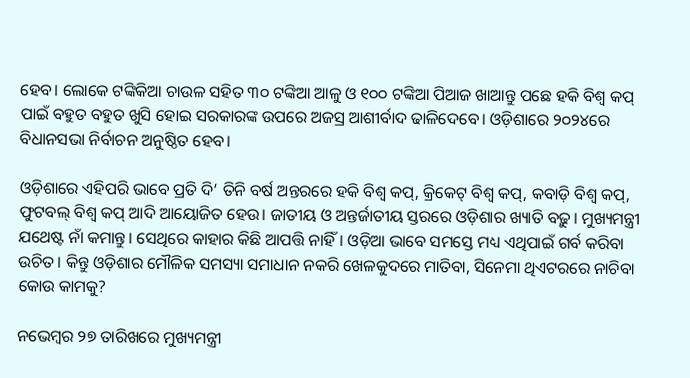ହେବ। ଲୋକେ ଟଙ୍କିକିଆ ଚାଉଳ ସହିତ ୩୦ ଟଙ୍କିଆ ଆଳୁ ଓ ୧୦୦ ଟଙ୍କିଆ ପିଆଜ ଖାଆନ୍ତୁ ପଛେ ହକି ବିଶ୍ୱ କପ୍‌ ପାଇଁ ବହୁତ ବହୁତ ଖୁସି ହୋଇ ସରକାରଙ୍କ ଉପରେ ଅଜସ୍ର ଆଶୀର୍ବାଦ ଢାଳିଦେବେ। ଓଡ଼ିଶାରେ ୨୦୨୪ରେ ବିଧାନସଭା ନିର୍ବାଚନ ଅନୁଷ୍ଠିତ ହେବ।

ଓଡ଼ିଶାରେ ଏହିପରି ଭାବେ ପ୍ରତି ଦି’ ତିନି ବର୍ଷ ଅନ୍ତରରେ ହକି ବିଶ୍ୱ କପ୍‌, କ୍ରିକେଟ୍‌ ବିଶ୍ୱ କପ୍‌, କବାଡ଼ି ବିଶ୍ୱ କପ୍‌, ଫୁଟବଲ୍‌ ବିଶ୍ୱ କପ୍‌ ଆଦି ଆୟୋଜିତ ହେଉ। ଜାତୀୟ ଓ ଅନ୍ତର୍ଜାତୀୟ ସ୍ତରରେ ଓଡ଼ିଶାର ଖ୍ୟାତି ବଢ଼ୁ। ମୁଖ୍ୟମନ୍ତ୍ରୀ ଯଥେଷ୍ଟ ନାଁ କମାନ୍ତୁ। ସେଥିରେ କାହାର କିଛି ଆପତ୍ତି ନାହିଁ। ଓଡ଼ିଆ ଭାବେ ସମସ୍ତେ ମଧ୍ୟ ଏଥିପାଇଁ ଗର୍ବ କରିବା ଉଚିତ। କିନ୍ତୁ ଓଡ଼ିଶାର ମୌଳିକ ସମସ୍ୟା ସମାଧାନ ନକରି ଖେଳକୁଦରେ ମାତିବା, ସିନେମା ଥିଏଟରରେ ନାଚିବା କୋଉ କାମକୁ?

ନଭେମ୍ବର ୨୭ ତାରିଖରେ ମୁଖ୍ୟମନ୍ତ୍ରୀ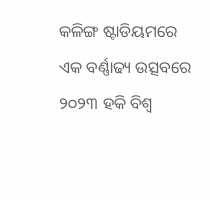କଳିଙ୍ଗ ଷ୍ଟାଡିୟମରେ ଏକ ବର୍ଣ୍ଣାଢ୍ୟ ଉତ୍ସବରେ ୨୦୨୩ ହକି ବିଶ୍ୱ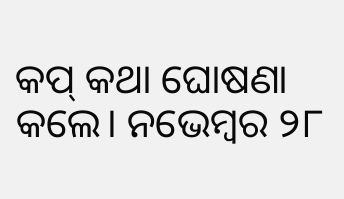କପ୍‌ କଥା ଘୋଷଣା କଲେ। ନଭେମ୍ବର ୨୮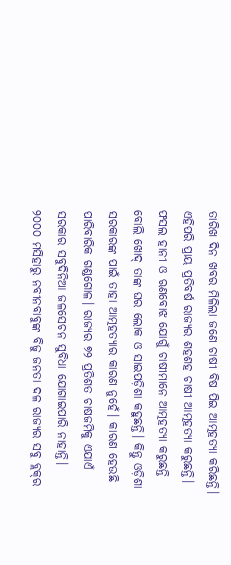ତାରିଖ ଦିନ ଖବର ମିଳିଲା ଜଣେ ଚାଷୀ ବିଷ ପିଇ ଆତ୍ମହତ୍ୟା କରିଛନ୍ତି। ଏହିପରି ପ୍ରାୟ ପ୍ରତିବର୍ଷ ରାଜ୍ୟର ଶହଶହ ଚାଷୀ ଆତ୍ମହତ୍ୟା କରୁଛନ୍ତି। ଫସଲ ହାନୀ ଓ ଋଣବୋଝ ଯୋଗୁଁ ଚାଷୀମାନେ ଆତ୍ମହତ୍ୟା କରୁଛନ୍ତି ବୋଲି ଖୋଦ୍‌ ତାଙ୍କ ଘର ଲୋକ ଓ ସାଇପଡ଼ିଶା କହୁଛନ୍ତି। କିନ୍ତୁ ଓଡ଼ିଶା ସରକାରଙ୍କ ପାଇଁ ତାହା ଆତ୍ମହତ୍ୟାର କାରଣ ନୁହେଁ। କାରଣ ହେଉଛି ପାରିବାରିକ ଗଣ୍ଡଗୋଳ। ରାଜ୍ୟର ୭୨ ପ୍ରତିଶତ ଚାଷଜମିକୁ ଏଯାଏଁ ସରକାର ସବୁଦିନିଆ ଜଳସେଚନ ସୁବିଧା ଯୋଗାଇପାରି ନାହାନ୍ତି। ୨୦୦୦ ମସିହାରୁ ନବୀନବାବୁଙ୍କ ବିଜୁ ଜନତା ଦଳ ରାଜ୍ୟର ସବୁ ବ୍ଲକ୍‌ର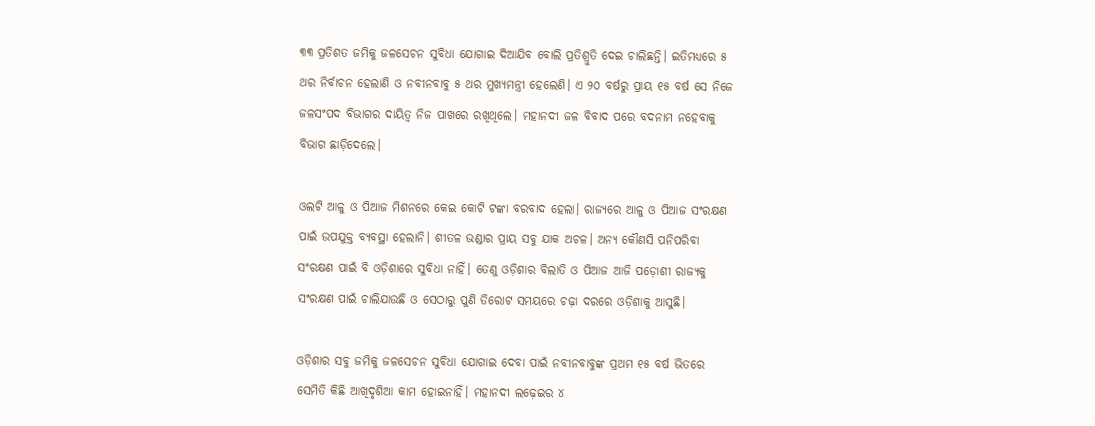୩୩ ପ୍ରତିଶତ ଜମିକୁ ଜଳସେଚନ ସୁବିଧା ଯୋଗାଇ ଦିଆଯିବ ବୋଲି ପ୍ରତିଶ୍ରୁତି ଦେଇ ଚାଲିଛନ୍ତି। ଇତିମଧ୍ୟରେ ୫ ଥର ନିର୍ବାଚନ ହେଲାଣି ଓ ନବୀନବାବୁ ୫ ଥର ମୁଖ୍ୟମନ୍ତ୍ରୀ ହେଲେଣି। ଏ ୨୦ ବର୍ଷରୁ ପ୍ରାୟ ୧୫ ବର୍ଷ ସେ ନିଜେ ଜଳସଂପଦ ବିଭାଗର ଦାୟିତ୍ୱ ନିଜ ପାଖରେ ରଖିଥିଲେ। ମହାନଦୀ ଜଳ ବିବାଦ ପରେ ବଦନାମ ନହେବାକୁ ବିଭାଗ ଛାଡ଼ିଦେଲେ।

ଓଲଟି ଆଳୁ ଓ ପିଆଜ ମିଶନରେ କେଇ କୋଟି ଟଙ୍କା ବରବାଦ ହେଲା। ରାଜ୍ୟରେ ଆଳୁ ଓ ପିଆଜ ସଂରକ୍ଷଣ ପାଇଁ ଉପଯୁକ୍ତ ବ୍ୟବସ୍ଥା ହେଲାନି। ଶୀତଳ ଭଣ୍ଡାର ପ୍ରାୟ ସବୁ ଯାକ ଅଚଳ। ଅନ୍ୟ କୌଣସି ପନିପରିବା ସଂରକ୍ଷଣ ପାଇଁ ବି ଓଡ଼ିଶାରେ ସୁବିଧା ନାହିଁ। ତେଣୁ ଓଡ଼ିଶାର ବିଲାତି ଓ ପିଆଜ ଆଜି ପଡ଼ୋଶୀ ରାଜ୍ୟକୁ ସଂରକ୍ଷଣ ପାଇଁ ଚାଲିଯାଉଛି ଓ ସେଠାରୁ ପୁଣି ତିରୋଟ ସମୟରେ ଚଢ଼ା ଦରରେ ଓଡ଼ିଶାକୁ ଆସୁଛି।

ଓଡ଼ିଶାର ସବୁ ଜମିକୁ ଜଳସେଚନ ସୁବିଧା ଯୋଗାଇ ଦେବା ପାଇଁ ନବୀନବାବୁଙ୍କ ପ୍ରଥମ ୧୫ ବର୍ଷ ଭିତରେ ସେମିତି କିଛି ଆଖିଦୃଶିଆ କାମ ହୋଇନାହିଁ। ମହାନଦୀ ଲଢ଼େଇର ୪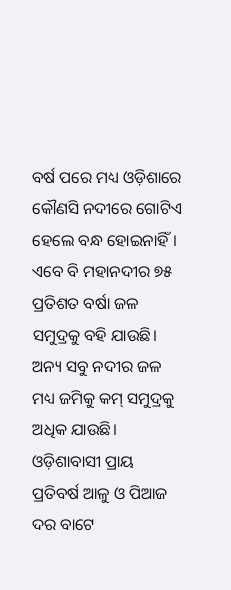ବର୍ଷ ପରେ ମଧ୍ୟ ଓଡ଼ିଶାରେ କୌଣସି ନଦୀରେ ଗୋଟିଏ ହେଲେ ବନ୍ଧ ହୋଇନାହିଁ। ଏବେ ବି ମହାନଦୀର ୭୫ ପ୍ରତିଶତ ବର୍ଷା ଜଳ ସମୁଦ୍ରକୁ ବହି ଯାଉଛି। ଅନ୍ୟ ସବୁ ନଦୀର ଜଳ ମଧ୍ୟ ଜମିକୁ କମ୍‌ ସମୁଦ୍ରକୁ ଅଧିକ ଯାଉଛି। ଓଡ଼ିଶାବାସୀ ପ୍ରାୟ ପ୍ରତିବର୍ଷ ଆଳୁ ଓ ପିଆଜ ଦର ବାଟେ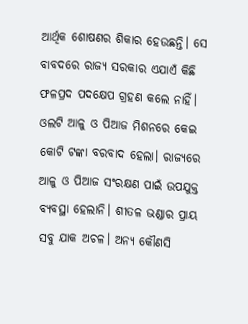ଆର୍ଥିକ ଶୋଷଣର ଶିକାର ହେଉଛନ୍ତି। ସେ ବାବଦରେ ରାଜ୍ୟ ସରକାର ଏଯାଏଁ କିଛି ଫଳପ୍ରଦ ପଦକ୍ଷେପ ଗ୍ରହଣ କଲେ ନାହିଁ। ଓଲଟି ଆଳୁ ଓ ପିଆଜ ମିଶନରେ କେଇ କୋଟି ଟଙ୍କା ବରବାଦ ହେଲା। ରାଜ୍ୟରେ ଆଳୁ ଓ ପିଆଜ ସଂରକ୍ଷଣ ପାଇଁ ଉପଯୁକ୍ତ ବ୍ୟବସ୍ଥା ହେଲାନି। ଶୀତଳ ଭଣ୍ଡାର ପ୍ରାୟ ସବୁ ଯାକ ଅଚଳ। ଅନ୍ୟ କୌଣସି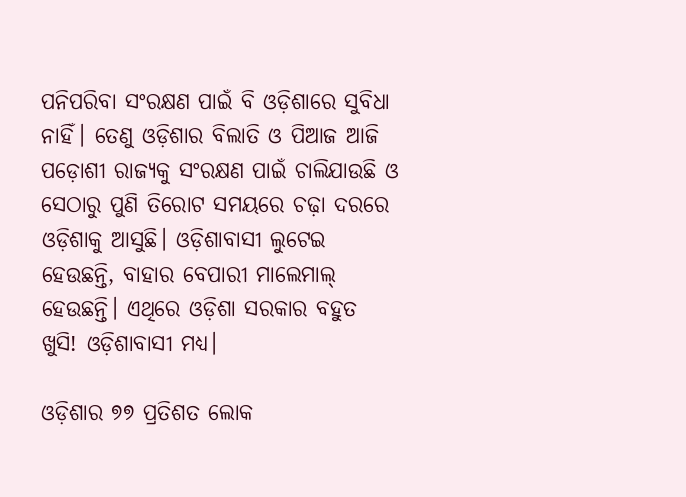ପନିପରିବା ସଂରକ୍ଷଣ ପାଇଁ ବି ଓଡ଼ିଶାରେ ସୁବିଧା ନାହିଁ। ତେଣୁ ଓଡ଼ିଶାର ବିଲାତି ଓ ପିଆଜ ଆଜି ପଡ଼ୋଶୀ ରାଜ୍ୟକୁ ସଂରକ୍ଷଣ ପାଇଁ ଚାଲିଯାଉଛି ଓ ସେଠାରୁ ପୁଣି ତିରୋଟ ସମୟରେ ଚଢ଼ା ଦରରେ ଓଡ଼ିଶାକୁ ଆସୁଛି। ଓଡ଼ିଶାବାସୀ ଲୁଟେଇ ହେଉଛନ୍ତି, ବାହାର ବେପାରୀ ମାଲେମାଲ୍‌ ହେଉଛନ୍ତି। ଏଥିରେ ଓଡ଼ିଶା ସରକାର ବହୁତ ଖୁସି! ଓଡ଼ିଶାବାସୀ ମଧ୍ୟ।

ଓଡ଼ିଶାର ୭୭ ପ୍ରତିଶତ ଲୋକ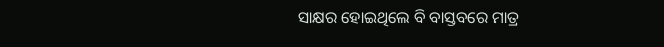ସାକ୍ଷର ହୋଇଥିଲେ ବି ବାସ୍ତବରେ ମାତ୍ର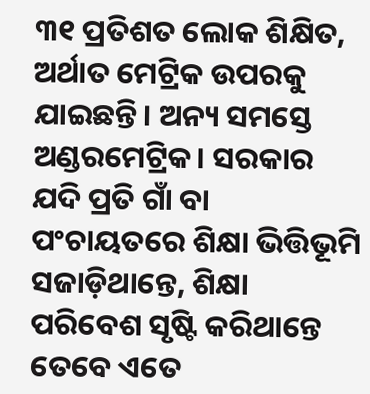୩୧ ପ୍ରତିଶତ ଲୋକ ଶିକ୍ଷିତ, ଅର୍ଥାତ ମେଟ୍ରିକ ଉପରକୁ ଯାଇଛନ୍ତି। ଅନ୍ୟ ସମସ୍ତେ ଅଣ୍ଡରମେଟ୍ରିକ। ସରକାର ଯଦି ପ୍ରତି ଗାଁ ବା ପଂଚାୟତରେ ଶିକ୍ଷା ଭିତ୍ତିଭୂମି ସଜାଡ଼ିଥାନ୍ତେ, ଶିକ୍ଷା ପରିବେଶ ସୃଷ୍ଟି କରିଥାନ୍ତେ ତେବେ ଏତେ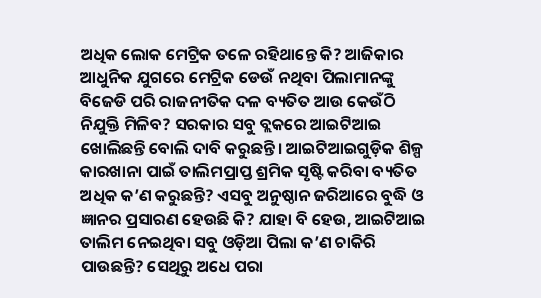ଅଧିକ ଲୋକ ମେଟ୍ରିକ ତଳେ ରହିଥାନ୍ତେ କି? ଆଜିକାର ଆଧୁନିକ ଯୁଗରେ ମେଟ୍ରିକ ଡେଉଁ ନଥିବା ପିଲାମାନଙ୍କୁ ବିଜେଡି ପରି ରାଜନୀତିକ ଦଳ ବ୍ୟତିତ ଆଉ କେଉଁଠି ନିଯୁକ୍ତି ମିଳିବ? ସରକାର ସବୁ ବ୍ଲକରେ ଆଇଟିଆଇ ଖୋଲିଛନ୍ତି ବୋଲି ଦାବି କରୁଛନ୍ତି। ଆଇଟିଆଇଗୁଡ଼ିକ ଶିଳ୍ପ କାରଖାନା ପାଇଁ ତାଲିମପ୍ରାପ୍ତ ଶ୍ରମିକ ସୃଷ୍ଟି କରିବା ବ୍ୟତିତ ଅଧିକ କ’ଣ କରୁଛନ୍ତି? ଏସବୁ ଅନୁଷ୍ଠାନ ଜରିଆରେ ବୁଦ୍ଧି ଓ ଜ୍ଞାନର ପ୍ରସାରଣ ହେଉଛି କି? ଯାହା ବି ହେଉ, ଆଇଟିଆଇ ତାଲିମ ନେଇଥିବା ସବୁ ଓଡ଼ିଆ ପିଲା କ’ଣ ଚାକିରି ପାଉଛନ୍ତି? ସେଥିରୁ ଅଧେ ପରା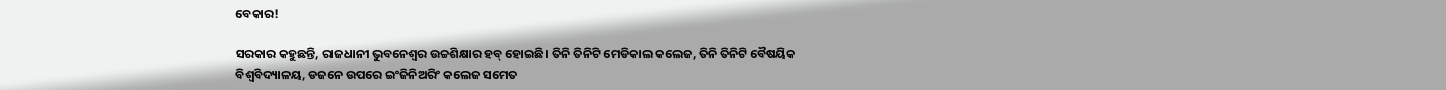ବେକାର!

ସରକାର କହୁଛନ୍ତି, ରାଜଧାନୀ ଭୁବନେଶ୍ୱର ଉଚ୍ଚଶିକ୍ଷାର ହବ୍‌ ହୋଇଛି। ତିନି ତିନିଟି ମେଡିକାଲ କଲେଜ, ତିନି ତିନିଟି ବୈଷୟିକ ବିଶ୍ୱବିଦ୍ୟାଳୟ, ଡଜନେ ଉପରେ ଇଂଜିନିଅରିଂ କଲେଜ ସମେତ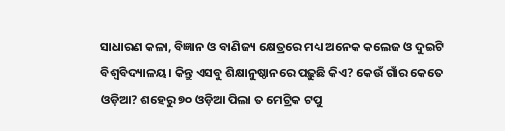ସାଧାରଣ କଳା, ବିଜ୍ଞାନ ଓ ବାଣିଜ୍ୟ କ୍ଷେତ୍ରରେ ମଧ୍ୟ ଅନେକ କଲେଜ ଓ ଦୁଇଟି ବିଶ୍ୱବିଦ୍ୟାଳୟ। କିନ୍ତୁ ଏସବୁ ଶିକ୍ଷାନୁଷ୍ଠାନରେ ପଢ଼ୁଛି କିଏ? କେଉଁ ଗାଁର କେତେ ଓଡ଼ିଆ? ଶହେରୁ ୭୦ ଓଡ଼ିଆ ପିଲା ତ ମେଟ୍ରିକ ଟପୁ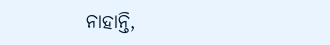ନାହାନ୍ତି,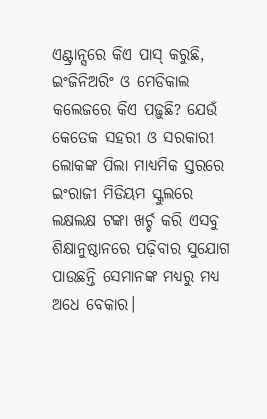ଏଣ୍ଟ୍ରାନ୍ସରେ କିଏ ପାସ୍‌ କରୁଛି, ଇଂଜିନିଅରିଂ ଓ ମେଡିକାଲ କଲେଜରେ କିଏ ପଢ଼ୁଛି? ଯେଉଁ କେତେକ ସହରୀ ଓ ସରକାରୀ ଲୋକଙ୍କ ପିଲା ମାଧ୍ୟମିକ ସ୍ତରରେ ଇଂରାଜୀ ମିଡିୟମ ସ୍କୁଲରେ ଲକ୍ଷଲକ୍ଷ ଟଙ୍କା ଖର୍ଚ୍ଚ କରି ଏସବୁ ଶିକ୍ଷାନୁଷ୍ଠାନରେ ପଢ଼ିବାର ସୁଯୋଗ ପାଉଛନ୍ତି ସେମାନଙ୍କ ମଧ୍ୟରୁ ମଧ୍ୟ ଅଧେ ବେକାର।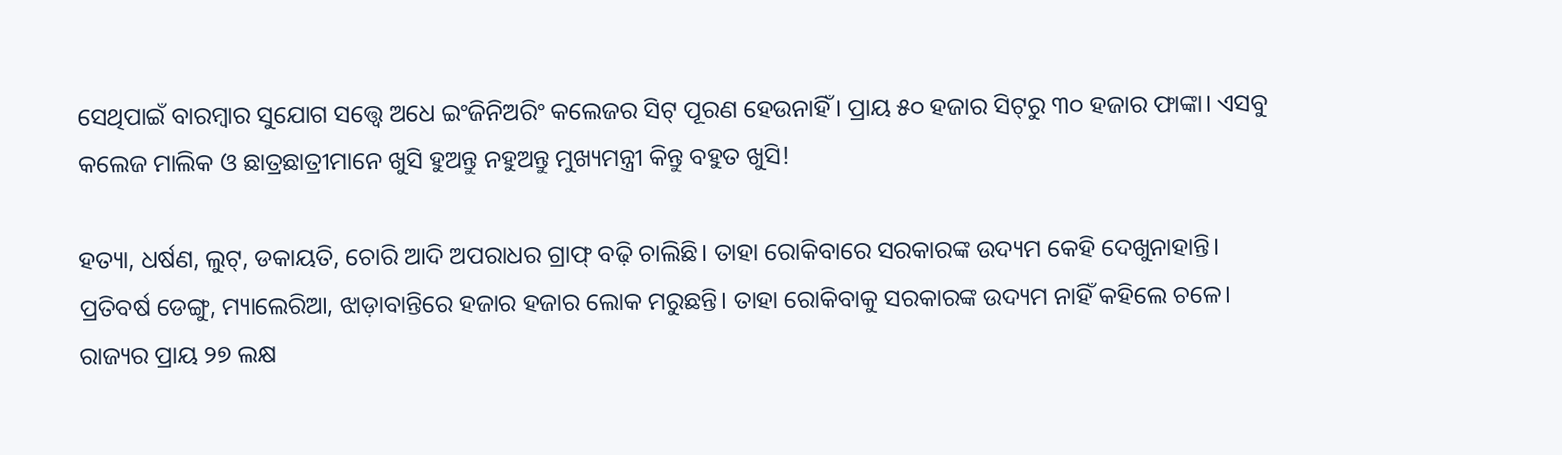ସେଥିପାଇଁ ବାରମ୍ବାର ସୁଯୋଗ ସତ୍ତ୍ୱେ ଅଧେ ଇଂଜିନିଅରିଂ କଲେଜର ସିଟ୍‌ ପୂରଣ ହେଉନାହିଁ। ପ୍ରାୟ ୫୦ ହଜାର ସିଟ୍‌ରୁ ୩୦ ହଜାର ଫାଙ୍କା। ଏସବୁ କଲେଜ ମାଲିକ ଓ ଛାତ୍ରଛାତ୍ରୀମାନେ ଖୁସି ହୁଅନ୍ତୁ ନହୁଅନ୍ତୁ ମୁଖ୍ୟମନ୍ତ୍ରୀ କିନ୍ତୁ ବହୁତ ଖୁସି!

ହତ୍ୟା, ଧର୍ଷଣ, ଲୁଟ୍‌, ଡକାୟତି, ଚୋରି ଆଦି ଅପରାଧର ଗ୍ରାଫ୍‌ ବଢ଼ି ଚାଲିଛି। ତାହା ରୋକିବାରେ ସରକାରଙ୍କ ଉଦ୍ୟମ କେହି ଦେଖୁନାହାନ୍ତି। ପ୍ରତିବର୍ଷ ଡେଙ୍ଗୁ, ମ୍ୟାଲେରିଆ, ଝାଡ଼ାବାନ୍ତିରେ ହଜାର ହଜାର ଲୋକ ମରୁଛନ୍ତି। ତାହା ରୋକିବାକୁ ସରକାରଙ୍କ ଉଦ୍ୟମ ନାହିଁ କହିଲେ ଚଳେ। ରାଜ୍ୟର ପ୍ରାୟ ୨୭ ଲକ୍ଷ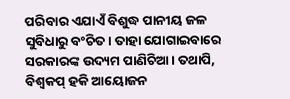ପରିବାର ଏଯାଏଁ ବିଶୁଦ୍ଧ ପାନୀୟ ଜଳ ସୁବିଧାରୁ ବଂଚିତ। ତାହା ଯୋଗାଇବାରେ ସରକାରଙ୍କ ଉଦ୍ୟମ ପାଣିଚିଆ। ତଥାପି, ବିଶ୍ୱକପ୍‌ ହକି ଆୟୋଜନ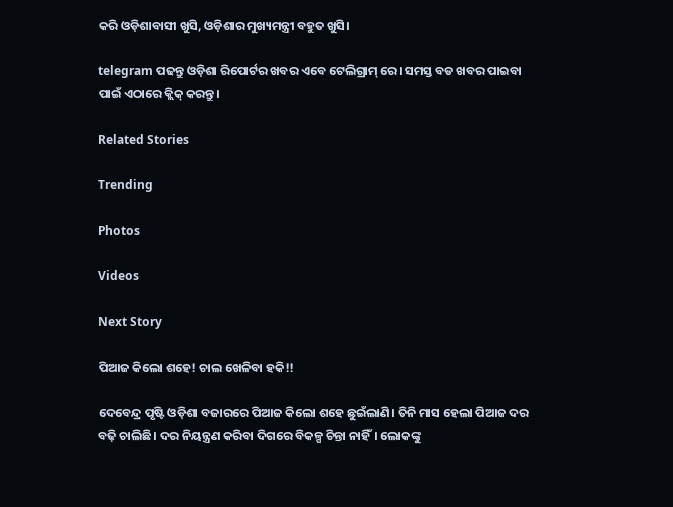କରି ଓଡ଼ିଶାବାସୀ ଖୁସି, ଓଡ଼ିଶାର ମୁଖ୍ୟମନ୍ତ୍ରୀ ବହୁତ ଖୁସି।

telegram ପଢନ୍ତୁ ଓଡ଼ିଶା ରିପୋର୍ଟର ଖବର ଏବେ ଟେଲିଗ୍ରାମ୍ ରେ। ସମସ୍ତ ବଡ ଖବର ପାଇବା ପାଇଁ ଏଠାରେ କ୍ଲିକ୍ କରନ୍ତୁ।

Related Stories

Trending

Photos

Videos

Next Story

ପିଆଜ କିଲୋ ଶହେ! ଚାଲ ଖେଳିବା ହକି!!

ଦେବେନ୍ଦ୍ର ପୃଷ୍ଟି ଓଡ଼ିଶା ବଜାରରେ ପିଆଜ କିଲୋ ଶହେ ଛୁଇଁଲାଣି। ତିନି ମାସ ହେଲା ପିଆଜ ଦର ବଢ଼ି ଚାଲିଛି। ଦର ନିୟନ୍ତ୍ରଣ କରିବା ଦିଗରେ ବିକଳ୍ପ ଚିନ୍ତା ନାହିଁ। ଲୋକଙ୍କୁ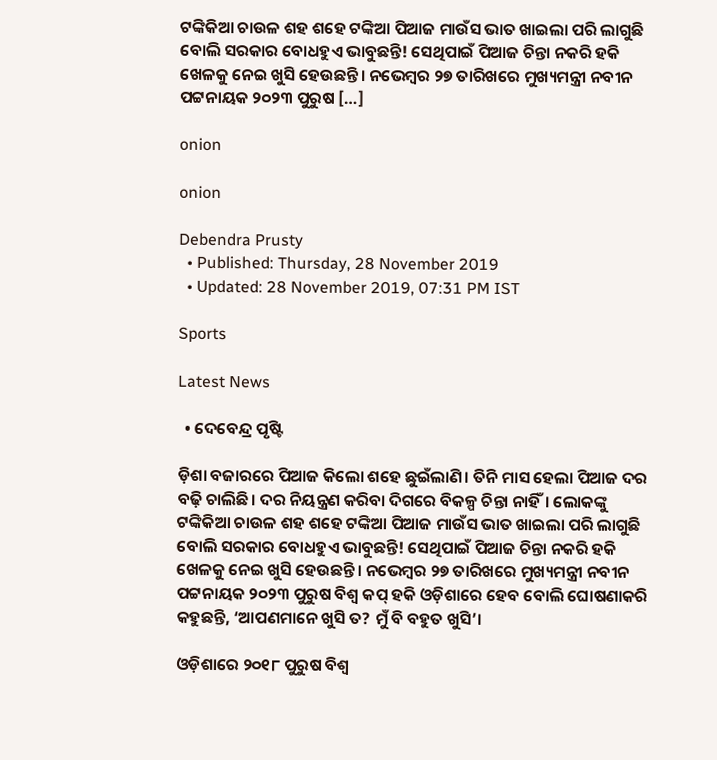ଟଙ୍କିକିଆ ଚାଉଳ ଶହ ଶହେ ଟଙ୍କିଆ ପିଆଜ ମାଉଁସ ଭାତ ଖାଇଲା ପରି ଲାଗୁଛି ବୋଲି ସରକାର ବୋଧହୁଏ ଭାବୁଛନ୍ତି! ସେଥିପାଇଁ ପିଆଜ ଚିନ୍ତା ନକରି ହକି ଖେଳକୁ ନେଇ ଖୁସି ହେଉଛନ୍ତି। ନଭେମ୍ବର ୨୭ ତାରିଖରେ ମୁଖ୍ୟମନ୍ତ୍ରୀ ନବୀନ ପଟ୍ଟନାୟକ ୨୦୨୩ ପୁରୁଷ […]

onion

onion

Debendra Prusty
  • Published: Thursday, 28 November 2019
  • Updated: 28 November 2019, 07:31 PM IST

Sports

Latest News

  • ଦେବେନ୍ଦ୍ର ପୃଷ୍ଟି

ଡ଼ିଶା ବଜାରରେ ପିଆଜ କିଲୋ ଶହେ ଛୁଇଁଲାଣି। ତିନି ମାସ ହେଲା ପିଆଜ ଦର ବଢ଼ି ଚାଲିଛି। ଦର ନିୟନ୍ତ୍ରଣ କରିବା ଦିଗରେ ବିକଳ୍ପ ଚିନ୍ତା ନାହିଁ। ଲୋକଙ୍କୁ ଟଙ୍କିକିଆ ଚାଉଳ ଶହ ଶହେ ଟଙ୍କିଆ ପିଆଜ ମାଉଁସ ଭାତ ଖାଇଲା ପରି ଲାଗୁଛି ବୋଲି ସରକାର ବୋଧହୁଏ ଭାବୁଛନ୍ତି! ସେଥିପାଇଁ ପିଆଜ ଚିନ୍ତା ନକରି ହକି ଖେଳକୁ ନେଇ ଖୁସି ହେଉଛନ୍ତି। ନଭେମ୍ବର ୨୭ ତାରିଖରେ ମୁଖ୍ୟମନ୍ତ୍ରୀ ନବୀନ ପଟ୍ଟନାୟକ ୨୦୨୩ ପୁରୁଷ ବିଶ୍ୱ କପ୍‌ ହକି ଓଡ଼ିଶାରେ ହେବ ବୋଲି ଘୋଷଣାକରି କହୁଛନ୍ତି, ‘ଆପଣମାନେ ଖୁସି ତ? ମୁଁ ବି ବହୁତ ଖୁସି’।

ଓଡ଼ିଶାରେ ୨୦୧୮ ପୁରୁଷ ବିଶ୍ୱ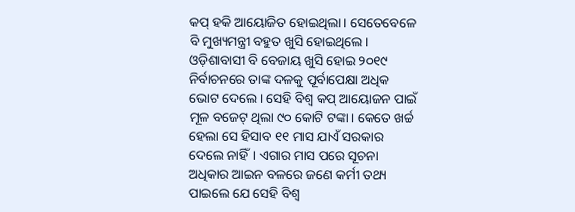କପ୍‌ ହକି ଆୟୋଜିତ ହୋଇଥିଲା। ସେତେବେଳେ ବି ମୁଖ୍ୟମନ୍ତ୍ରୀ ବହୁତ ଖୁସି ହୋଇଥିଲେ। ଓଡ଼ିଶାବାସୀ ବି ବେଜାୟ ଖୁସି ହୋଇ ୨୦୧୯ ନିର୍ବାଚନରେ ତାଙ୍କ ଦଳକୁ ପୂର୍ବାପେକ୍ଷା ଅଧିକ ଭୋଟ ଦେଲେ। ସେହି ବିଶ୍ୱ କପ୍‌ ଆୟୋଜନ ପାଇଁ ମୂଳ ବଜେଟ୍‌ ଥିଲା ୯୦ କୋଟି ଟଙ୍କା। କେତେ ଖର୍ଚ୍ଚ ହେଲା ସେ ହିସାବ ୧୧ ମାସ ଯାଏଁ ସରକାର ଦେଲେ ନାହିଁ। ଏଗାର ମାସ ପରେ ସୂଚନା ଅଧିକାର ଆଇନ ବଳରେ ଜଣେ କର୍ମୀ ତଥ୍ୟ ପାଇଲେ ଯେ ସେହି ବିଶ୍ୱ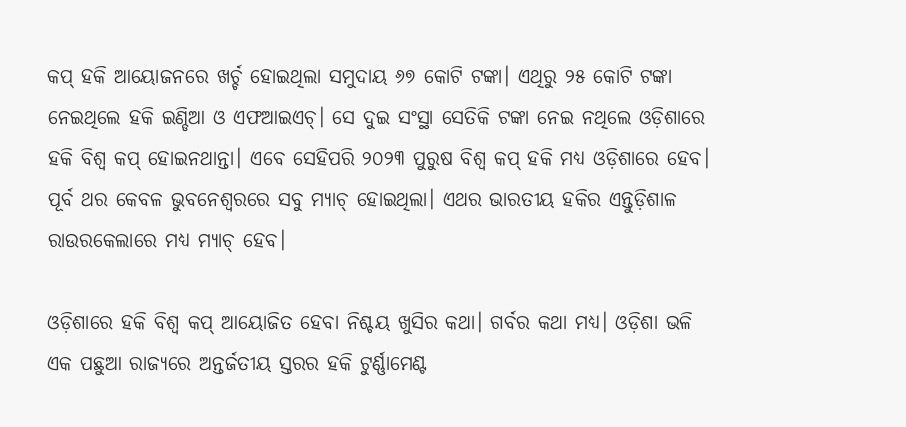କପ୍‌ ହକି ଆୟୋଜନରେ ଖର୍ଚ୍ଚ ହୋଇଥିଲା ସମୁଦାୟ ୬୭ କୋଟି ଟଙ୍କା। ଏଥିରୁ ୨୫ କୋଟି ଟଙ୍କା ନେଇଥିଲେ ହକି ଇଣ୍ଡିଆ ଓ ଏଫଆଇଏଚ୍‌। ସେ ଦୁଇ ସଂସ୍ଥା ସେତିକି ଟଙ୍କା ନେଇ ନଥିଲେ ଓଡ଼ିଶାରେ ହକି ବିଶ୍ୱ କପ୍‌ ହୋଇନଥାନ୍ତା। ଏବେ ସେହିପରି ୨୦୨୩ ପୁରୁଷ ବିଶ୍ୱ କପ୍‌ ହକି ମଧ୍ୟ ଓଡ଼ିଶାରେ ହେବ। ପୂର୍ବ ଥର କେବଳ ଭୁବନେଶ୍ୱରରେ ସବୁ ମ୍ୟାଚ୍‌ ହୋଇଥିଲା। ଏଥର ଭାରତୀୟ ହକିର ଏନ୍ତୁଡ଼ିଶାଳ ରାଉରକେଲାରେ ମଧ୍ୟ ମ୍ୟାଚ୍‌ ହେବ।

ଓଡ଼ିଶାରେ ହକି ବିଶ୍ୱ କପ୍‌ ଆୟୋଜିତ ହେବା ନିଶ୍ଚୟ ଖୁସିର କଥା। ଗର୍ବର କଥା ମଧ୍ୟ। ଓଡ଼ିଶା ଭଳି ଏକ ପଛୁଆ ରାଜ୍ୟରେ ଅନ୍ତର୍ଜତୀୟ ସ୍ତରର ହକି ଟୁର୍ଣ୍ଣାମେଣ୍ଟ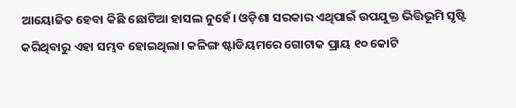ଆୟୋଜିତ ହେବା କିଛି ଛୋଟିଆ ହାସଲ ନୁହେଁ। ଓଡ଼ିଶା ସରକାର ଏଥିପାଇଁ ଉପଯୁକ୍ତ ଭିତ୍ତିଭୂମି ସୃଷ୍ଟି କରିଥିବାରୁ ଏହା ସମ୍ଭବ ହୋଇଥିଲା। କଳିଙ୍ଗ ଷ୍ଟାଡିୟମରେ ଗୋଟାକ ପ୍ରାୟ ୧୦ କୋଟି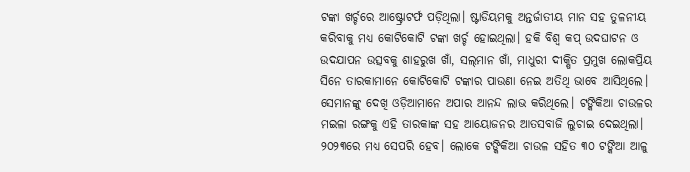ଟଙ୍କା ଖର୍ଚ୍ଚରେ ଆଷ୍ଟ୍ରୋଟର୍ଫ ପଡ଼ିଥିଲା। ଷ୍ଟାଡିୟମକୁ ଅନ୍ତର୍ଜାତୀୟ ମାନ ସହ ତୁଳନୀୟ କରିବାକୁ ମଧ୍ୟ କୋଟିକୋଟି ଟଙ୍କା ଖର୍ଚ୍ଚ ହୋଇଥିଲା। ହକି ବିଶ୍ୱ କପ୍‌ ଉଦଘାଟନ ଓ ଉଦଯାପନ ଉତ୍ସବକୁ ଶାହରୁଖ ଖାଁ, ସଲ୍‌ମାନ ଖାଁ, ମାଧୁରୀ ଦୀକ୍ଷିତ ପ୍ରମୁଖ ଲୋକପ୍ରିୟ ସିନେ ତାରକାମାନେ କୋଟିକୋଟି ଟଙ୍କାର ପାଉଣା ନେଇ ଅତିଥି ଭାବେ ଆସିଥିଲେ। ସେମାନଙ୍କୁ ଦେଖି ଓଡ଼ିଆମାନେ ଅପାର ଆନନ୍ଦ ଲାଭ କରିଥିଲେ। ଟଙ୍କିକିଆ ଚାଉଳର ମଇଳା ରଙ୍ଗକୁ ଏହି ତାରକାଙ୍କ ସହ ଆୟୋଜନର ଆତସବାଜି ଲୁଚାଇ ଦେଇଥିଲା। ୨୦୨୩ରେ ମଧ୍ୟ ସେପରି ହେବ। ଲୋକେ ଟଙ୍କିକିଆ ଚାଉଳ ସହିତ ୩୦ ଟଙ୍କିଆ ଆଳୁ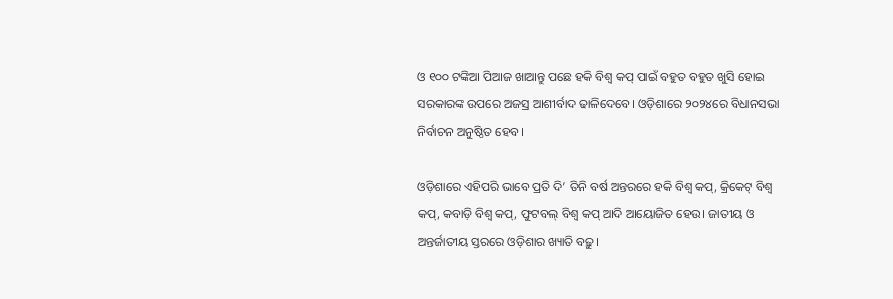ଓ ୧୦୦ ଟଙ୍କିଆ ପିଆଜ ଖାଆନ୍ତୁ ପଛେ ହକି ବିଶ୍ୱ କପ୍‌ ପାଇଁ ବହୁତ ବହୁତ ଖୁସି ହୋଇ ସରକାରଙ୍କ ଉପରେ ଅଜସ୍ର ଆଶୀର୍ବାଦ ଢାଳିଦେବେ। ଓଡ଼ିଶାରେ ୨୦୨୪ରେ ବିଧାନସଭା ନିର୍ବାଚନ ଅନୁଷ୍ଠିତ ହେବ।

ଓଡ଼ିଶାରେ ଏହିପରି ଭାବେ ପ୍ରତି ଦି’ ତିନି ବର୍ଷ ଅନ୍ତରରେ ହକି ବିଶ୍ୱ କପ୍‌, କ୍ରିକେଟ୍‌ ବିଶ୍ୱ କପ୍‌, କବାଡ଼ି ବିଶ୍ୱ କପ୍‌, ଫୁଟବଲ୍‌ ବିଶ୍ୱ କପ୍‌ ଆଦି ଆୟୋଜିତ ହେଉ। ଜାତୀୟ ଓ ଅନ୍ତର୍ଜାତୀୟ ସ୍ତରରେ ଓଡ଼ିଶାର ଖ୍ୟାତି ବଢ଼ୁ।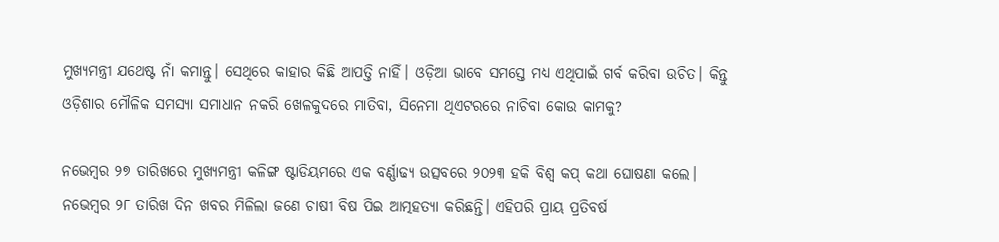ମୁଖ୍ୟମନ୍ତ୍ରୀ ଯଥେଷ୍ଟ ନାଁ କମାନ୍ତୁ। ସେଥିରେ କାହାର କିଛି ଆପତ୍ତି ନାହିଁ। ଓଡ଼ିଆ ଭାବେ ସମସ୍ତେ ମଧ୍ୟ ଏଥିପାଇଁ ଗର୍ବ କରିବା ଉଚିତ। କିନ୍ତୁ ଓଡ଼ିଶାର ମୌଳିକ ସମସ୍ୟା ସମାଧାନ ନକରି ଖେଳକୁଦରେ ମାତିବା, ସିନେମା ଥିଏଟରରେ ନାଚିବା କୋଉ କାମକୁ?

ନଭେମ୍ବର ୨୭ ତାରିଖରେ ମୁଖ୍ୟମନ୍ତ୍ରୀ କଳିଙ୍ଗ ଷ୍ଟାଡିୟମରେ ଏକ ବର୍ଣ୍ଣାଢ୍ୟ ଉତ୍ସବରେ ୨୦୨୩ ହକି ବିଶ୍ୱ କପ୍‌ କଥା ଘୋଷଣା କଲେ। ନଭେମ୍ବର ୨୮ ତାରିଖ ଦିନ ଖବର ମିଳିଲା ଜଣେ ଚାଷୀ ବିଷ ପିଇ ଆତ୍ମହତ୍ୟା କରିଛନ୍ତି। ଏହିପରି ପ୍ରାୟ ପ୍ରତିବର୍ଷ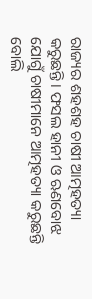ରାଜ୍ୟର ଶହଶହ ଚାଷୀ ଆତ୍ମହତ୍ୟା କରୁଛନ୍ତି। ଫସଲ ହାନୀ ଓ ଋଣବୋଝ ଯୋଗୁଁ ଚାଷୀମାନେ ଆତ୍ମହତ୍ୟା କରୁଛନ୍ତି ବୋଲି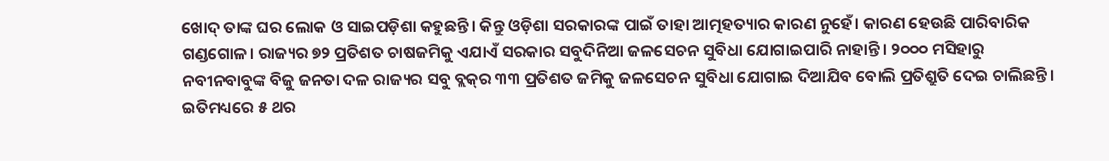ଖୋଦ୍‌ ତାଙ୍କ ଘର ଲୋକ ଓ ସାଇପଡ଼ିଶା କହୁଛନ୍ତି। କିନ୍ତୁ ଓଡ଼ିଶା ସରକାରଙ୍କ ପାଇଁ ତାହା ଆତ୍ମହତ୍ୟାର କାରଣ ନୁହେଁ। କାରଣ ହେଉଛି ପାରିବାରିକ ଗଣ୍ଡଗୋଳ। ରାଜ୍ୟର ୭୨ ପ୍ରତିଶତ ଚାଷଜମିକୁ ଏଯାଏଁ ସରକାର ସବୁଦିନିଆ ଜଳସେଚନ ସୁବିଧା ଯୋଗାଇପାରି ନାହାନ୍ତି। ୨୦୦୦ ମସିହାରୁ ନବୀନବାବୁଙ୍କ ବିଜୁ ଜନତା ଦଳ ରାଜ୍ୟର ସବୁ ବ୍ଲକ୍‌ର ୩୩ ପ୍ରତିଶତ ଜମିକୁ ଜଳସେଚନ ସୁବିଧା ଯୋଗାଇ ଦିଆଯିବ ବୋଲି ପ୍ରତିଶ୍ରୁତି ଦେଇ ଚାଲିଛନ୍ତି। ଇତିମଧ୍ୟରେ ୫ ଥର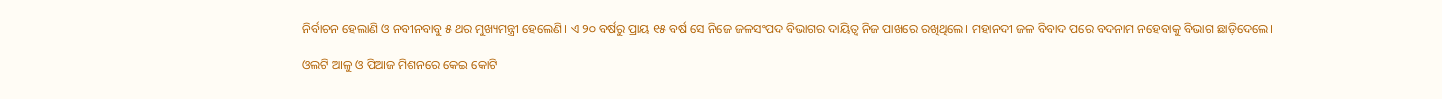ନିର୍ବାଚନ ହେଲାଣି ଓ ନବୀନବାବୁ ୫ ଥର ମୁଖ୍ୟମନ୍ତ୍ରୀ ହେଲେଣି। ଏ ୨୦ ବର୍ଷରୁ ପ୍ରାୟ ୧୫ ବର୍ଷ ସେ ନିଜେ ଜଳସଂପଦ ବିଭାଗର ଦାୟିତ୍ୱ ନିଜ ପାଖରେ ରଖିଥିଲେ। ମହାନଦୀ ଜଳ ବିବାଦ ପରେ ବଦନାମ ନହେବାକୁ ବିଭାଗ ଛାଡ଼ିଦେଲେ।

ଓଲଟି ଆଳୁ ଓ ପିଆଜ ମିଶନରେ କେଇ କୋଟି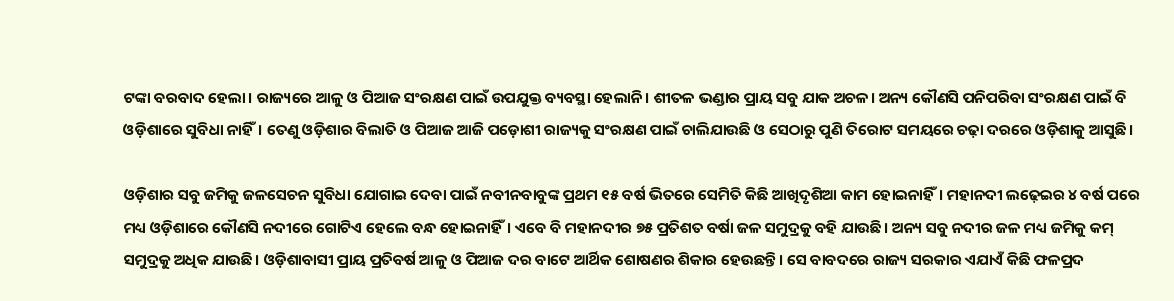ଟଙ୍କା ବରବାଦ ହେଲା। ରାଜ୍ୟରେ ଆଳୁ ଓ ପିଆଜ ସଂରକ୍ଷଣ ପାଇଁ ଉପଯୁକ୍ତ ବ୍ୟବସ୍ଥା ହେଲାନି। ଶୀତଳ ଭଣ୍ଡାର ପ୍ରାୟ ସବୁ ଯାକ ଅଚଳ। ଅନ୍ୟ କୌଣସି ପନିପରିବା ସଂରକ୍ଷଣ ପାଇଁ ବି ଓଡ଼ିଶାରେ ସୁବିଧା ନାହିଁ। ତେଣୁ ଓଡ଼ିଶାର ବିଲାତି ଓ ପିଆଜ ଆଜି ପଡ଼ୋଶୀ ରାଜ୍ୟକୁ ସଂରକ୍ଷଣ ପାଇଁ ଚାଲିଯାଉଛି ଓ ସେଠାରୁ ପୁଣି ତିରୋଟ ସମୟରେ ଚଢ଼ା ଦରରେ ଓଡ଼ିଶାକୁ ଆସୁଛି।

ଓଡ଼ିଶାର ସବୁ ଜମିକୁ ଜଳସେଚନ ସୁବିଧା ଯୋଗାଇ ଦେବା ପାଇଁ ନବୀନବାବୁଙ୍କ ପ୍ରଥମ ୧୫ ବର୍ଷ ଭିତରେ ସେମିତି କିଛି ଆଖିଦୃଶିଆ କାମ ହୋଇନାହିଁ। ମହାନଦୀ ଲଢ଼େଇର ୪ ବର୍ଷ ପରେ ମଧ୍ୟ ଓଡ଼ିଶାରେ କୌଣସି ନଦୀରେ ଗୋଟିଏ ହେଲେ ବନ୍ଧ ହୋଇନାହିଁ। ଏବେ ବି ମହାନଦୀର ୭୫ ପ୍ରତିଶତ ବର୍ଷା ଜଳ ସମୁଦ୍ରକୁ ବହି ଯାଉଛି। ଅନ୍ୟ ସବୁ ନଦୀର ଜଳ ମଧ୍ୟ ଜମିକୁ କମ୍‌ ସମୁଦ୍ରକୁ ଅଧିକ ଯାଉଛି। ଓଡ଼ିଶାବାସୀ ପ୍ରାୟ ପ୍ରତିବର୍ଷ ଆଳୁ ଓ ପିଆଜ ଦର ବାଟେ ଆର୍ଥିକ ଶୋଷଣର ଶିକାର ହେଉଛନ୍ତି। ସେ ବାବଦରେ ରାଜ୍ୟ ସରକାର ଏଯାଏଁ କିଛି ଫଳପ୍ରଦ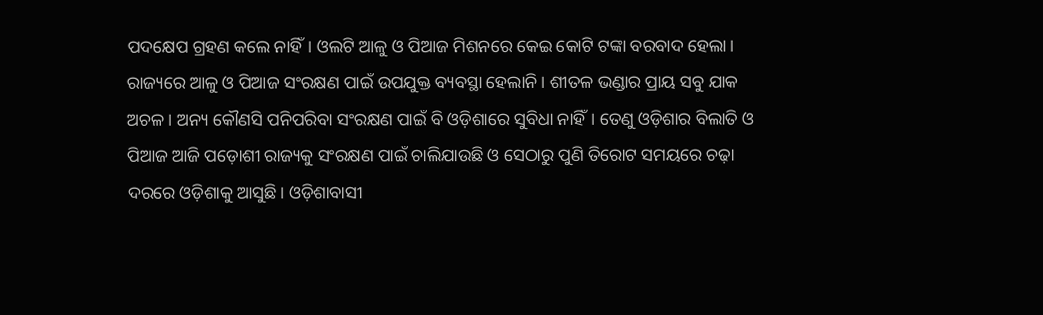ପଦକ୍ଷେପ ଗ୍ରହଣ କଲେ ନାହିଁ। ଓଲଟି ଆଳୁ ଓ ପିଆଜ ମିଶନରେ କେଇ କୋଟି ଟଙ୍କା ବରବାଦ ହେଲା। ରାଜ୍ୟରେ ଆଳୁ ଓ ପିଆଜ ସଂରକ୍ଷଣ ପାଇଁ ଉପଯୁକ୍ତ ବ୍ୟବସ୍ଥା ହେଲାନି। ଶୀତଳ ଭଣ୍ଡାର ପ୍ରାୟ ସବୁ ଯାକ ଅଚଳ। ଅନ୍ୟ କୌଣସି ପନିପରିବା ସଂରକ୍ଷଣ ପାଇଁ ବି ଓଡ଼ିଶାରେ ସୁବିଧା ନାହିଁ। ତେଣୁ ଓଡ଼ିଶାର ବିଲାତି ଓ ପିଆଜ ଆଜି ପଡ଼ୋଶୀ ରାଜ୍ୟକୁ ସଂରକ୍ଷଣ ପାଇଁ ଚାଲିଯାଉଛି ଓ ସେଠାରୁ ପୁଣି ତିରୋଟ ସମୟରେ ଚଢ଼ା ଦରରେ ଓଡ଼ିଶାକୁ ଆସୁଛି। ଓଡ଼ିଶାବାସୀ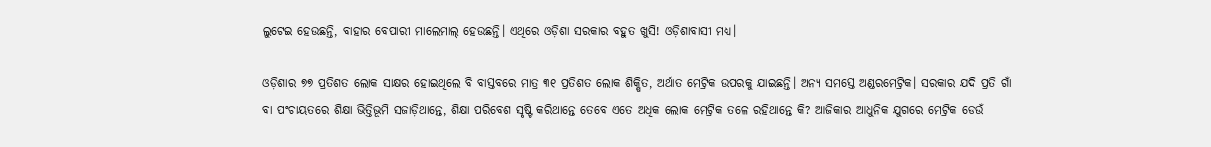ଲୁଟେଇ ହେଉଛନ୍ତି, ବାହାର ବେପାରୀ ମାଲେମାଲ୍‌ ହେଉଛନ୍ତି। ଏଥିରେ ଓଡ଼ିଶା ସରକାର ବହୁତ ଖୁସି! ଓଡ଼ିଶାବାସୀ ମଧ୍ୟ।

ଓଡ଼ିଶାର ୭୭ ପ୍ରତିଶତ ଲୋକ ସାକ୍ଷର ହୋଇଥିଲେ ବି ବାସ୍ତବରେ ମାତ୍ର ୩୧ ପ୍ରତିଶତ ଲୋକ ଶିକ୍ଷିତ, ଅର୍ଥାତ ମେଟ୍ରିକ ଉପରକୁ ଯାଇଛନ୍ତି। ଅନ୍ୟ ସମସ୍ତେ ଅଣ୍ଡରମେଟ୍ରିକ। ସରକାର ଯଦି ପ୍ରତି ଗାଁ ବା ପଂଚାୟତରେ ଶିକ୍ଷା ଭିତ୍ତିଭୂମି ସଜାଡ଼ିଥାନ୍ତେ, ଶିକ୍ଷା ପରିବେଶ ସୃଷ୍ଟି କରିଥାନ୍ତେ ତେବେ ଏତେ ଅଧିକ ଲୋକ ମେଟ୍ରିକ ତଳେ ରହିଥାନ୍ତେ କି? ଆଜିକାର ଆଧୁନିକ ଯୁଗରେ ମେଟ୍ରିକ ଡେଉଁ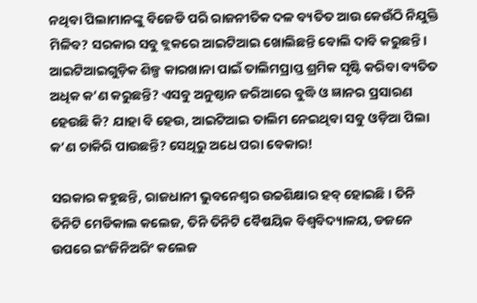ନଥିବା ପିଲାମାନଙ୍କୁ ବିଜେଡି ପରି ରାଜନୀତିକ ଦଳ ବ୍ୟତିତ ଆଉ କେଉଁଠି ନିଯୁକ୍ତି ମିଳିବ? ସରକାର ସବୁ ବ୍ଲକରେ ଆଇଟିଆଇ ଖୋଲିଛନ୍ତି ବୋଲି ଦାବି କରୁଛନ୍ତି। ଆଇଟିଆଇଗୁଡ଼ିକ ଶିଳ୍ପ କାରଖାନା ପାଇଁ ତାଲିମପ୍ରାପ୍ତ ଶ୍ରମିକ ସୃଷ୍ଟି କରିବା ବ୍ୟତିତ ଅଧିକ କ’ଣ କରୁଛନ୍ତି? ଏସବୁ ଅନୁଷ୍ଠାନ ଜରିଆରେ ବୁଦ୍ଧି ଓ ଜ୍ଞାନର ପ୍ରସାରଣ ହେଉଛି କି? ଯାହା ବି ହେଉ, ଆଇଟିଆଇ ତାଲିମ ନେଇଥିବା ସବୁ ଓଡ଼ିଆ ପିଲା କ’ଣ ଚାକିରି ପାଉଛନ୍ତି? ସେଥିରୁ ଅଧେ ପରା ବେକାର!

ସରକାର କହୁଛନ୍ତି, ରାଜଧାନୀ ଭୁବନେଶ୍ୱର ଉଚ୍ଚଶିକ୍ଷାର ହବ୍‌ ହୋଇଛି। ତିନି ତିନିଟି ମେଡିକାଲ କଲେଜ, ତିନି ତିନିଟି ବୈଷୟିକ ବିଶ୍ୱବିଦ୍ୟାଳୟ, ଡଜନେ ଉପରେ ଇଂଜିନିଅରିଂ କଲେଜ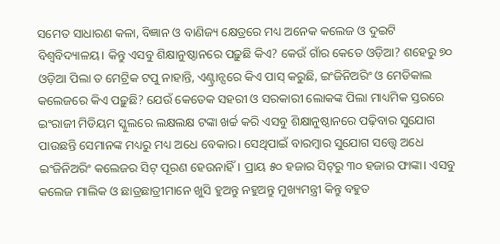ସମେତ ସାଧାରଣ କଳା, ବିଜ୍ଞାନ ଓ ବାଣିଜ୍ୟ କ୍ଷେତ୍ରରେ ମଧ୍ୟ ଅନେକ କଲେଜ ଓ ଦୁଇଟି ବିଶ୍ୱବିଦ୍ୟାଳୟ। କିନ୍ତୁ ଏସବୁ ଶିକ୍ଷାନୁଷ୍ଠାନରେ ପଢ଼ୁଛି କିଏ? କେଉଁ ଗାଁର କେତେ ଓଡ଼ିଆ? ଶହେରୁ ୭୦ ଓଡ଼ିଆ ପିଲା ତ ମେଟ୍ରିକ ଟପୁ ନାହାନ୍ତି, ଏଣ୍ଟ୍ରାନ୍ସରେ କିଏ ପାସ୍‌ କରୁଛି, ଇଂଜିନିଅରିଂ ଓ ମେଡିକାଲ କଲେଜରେ କିଏ ପଢ଼ୁଛି? ଯେଉଁ କେତେକ ସହରୀ ଓ ସରକାରୀ ଲୋକଙ୍କ ପିଲା ମାଧ୍ୟମିକ ସ୍ତରରେ ଇଂରାଜୀ ମିଡିୟମ ସ୍କୁଲରେ ଲକ୍ଷଲକ୍ଷ ଟଙ୍କା ଖର୍ଚ୍ଚ କରି ଏସବୁ ଶିକ୍ଷାନୁଷ୍ଠାନରେ ପଢ଼ିବାର ସୁଯୋଗ ପାଉଛନ୍ତି ସେମାନଙ୍କ ମଧ୍ୟରୁ ମଧ୍ୟ ଅଧେ ବେକାର। ସେଥିପାଇଁ ବାରମ୍ବାର ସୁଯୋଗ ସତ୍ତ୍ୱେ ଅଧେ ଇଂଜିନିଅରିଂ କଲେଜର ସିଟ୍‌ ପୂରଣ ହେଉନାହିଁ। ପ୍ରାୟ ୫୦ ହଜାର ସିଟ୍‌ରୁ ୩୦ ହଜାର ଫାଙ୍କା। ଏସବୁ କଲେଜ ମାଲିକ ଓ ଛାତ୍ରଛାତ୍ରୀମାନେ ଖୁସି ହୁଅନ୍ତୁ ନହୁଅନ୍ତୁ ମୁଖ୍ୟମନ୍ତ୍ରୀ କିନ୍ତୁ ବହୁତ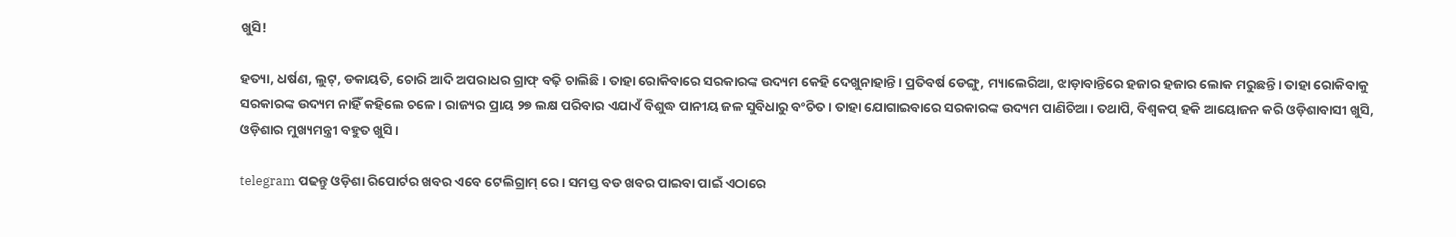ଖୁସି!

ହତ୍ୟା, ଧର୍ଷଣ, ଲୁଟ୍‌, ଡକାୟତି, ଚୋରି ଆଦି ଅପରାଧର ଗ୍ରାଫ୍‌ ବଢ଼ି ଚାଲିଛି। ତାହା ରୋକିବାରେ ସରକାରଙ୍କ ଉଦ୍ୟମ କେହି ଦେଖୁନାହାନ୍ତି। ପ୍ରତିବର୍ଷ ଡେଙ୍ଗୁ, ମ୍ୟାଲେରିଆ, ଝାଡ଼ାବାନ୍ତିରେ ହଜାର ହଜାର ଲୋକ ମରୁଛନ୍ତି। ତାହା ରୋକିବାକୁ ସରକାରଙ୍କ ଉଦ୍ୟମ ନାହିଁ କହିଲେ ଚଳେ। ରାଜ୍ୟର ପ୍ରାୟ ୨୭ ଲକ୍ଷ ପରିବାର ଏଯାଏଁ ବିଶୁଦ୍ଧ ପାନୀୟ ଜଳ ସୁବିଧାରୁ ବଂଚିତ। ତାହା ଯୋଗାଇବାରେ ସରକାରଙ୍କ ଉଦ୍ୟମ ପାଣିଚିଆ। ତଥାପି, ବିଶ୍ୱକପ୍‌ ହକି ଆୟୋଜନ କରି ଓଡ଼ିଶାବାସୀ ଖୁସି, ଓଡ଼ିଶାର ମୁଖ୍ୟମନ୍ତ୍ରୀ ବହୁତ ଖୁସି।

telegram ପଢନ୍ତୁ ଓଡ଼ିଶା ରିପୋର୍ଟର ଖବର ଏବେ ଟେଲିଗ୍ରାମ୍ ରେ। ସମସ୍ତ ବଡ ଖବର ପାଇବା ପାଇଁ ଏଠାରେ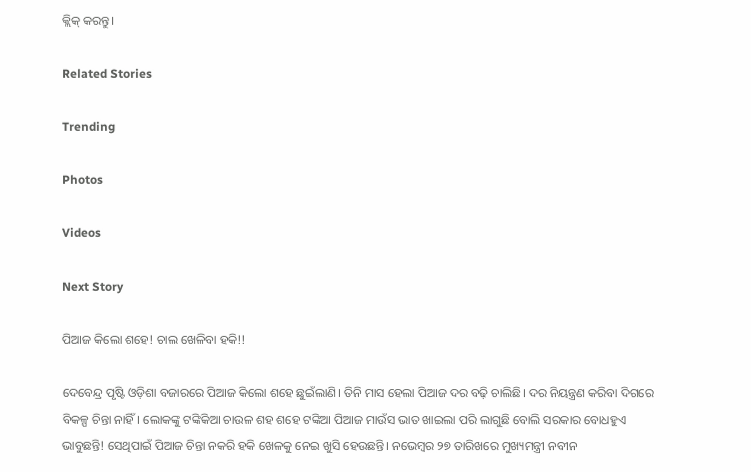କ୍ଲିକ୍ କରନ୍ତୁ।

Related Stories

Trending

Photos

Videos

Next Story

ପିଆଜ କିଲୋ ଶହେ! ଚାଲ ଖେଳିବା ହକି!!

ଦେବେନ୍ଦ୍ର ପୃଷ୍ଟି ଓଡ଼ିଶା ବଜାରରେ ପିଆଜ କିଲୋ ଶହେ ଛୁଇଁଲାଣି। ତିନି ମାସ ହେଲା ପିଆଜ ଦର ବଢ଼ି ଚାଲିଛି। ଦର ନିୟନ୍ତ୍ରଣ କରିବା ଦିଗରେ ବିକଳ୍ପ ଚିନ୍ତା ନାହିଁ। ଲୋକଙ୍କୁ ଟଙ୍କିକିଆ ଚାଉଳ ଶହ ଶହେ ଟଙ୍କିଆ ପିଆଜ ମାଉଁସ ଭାତ ଖାଇଲା ପରି ଲାଗୁଛି ବୋଲି ସରକାର ବୋଧହୁଏ ଭାବୁଛନ୍ତି! ସେଥିପାଇଁ ପିଆଜ ଚିନ୍ତା ନକରି ହକି ଖେଳକୁ ନେଇ ଖୁସି ହେଉଛନ୍ତି। ନଭେମ୍ବର ୨୭ ତାରିଖରେ ମୁଖ୍ୟମନ୍ତ୍ରୀ ନବୀନ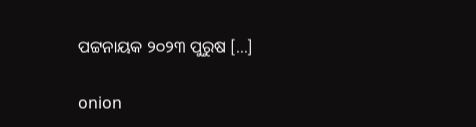ପଟ୍ଟନାୟକ ୨୦୨୩ ପୁରୁଷ […]

onion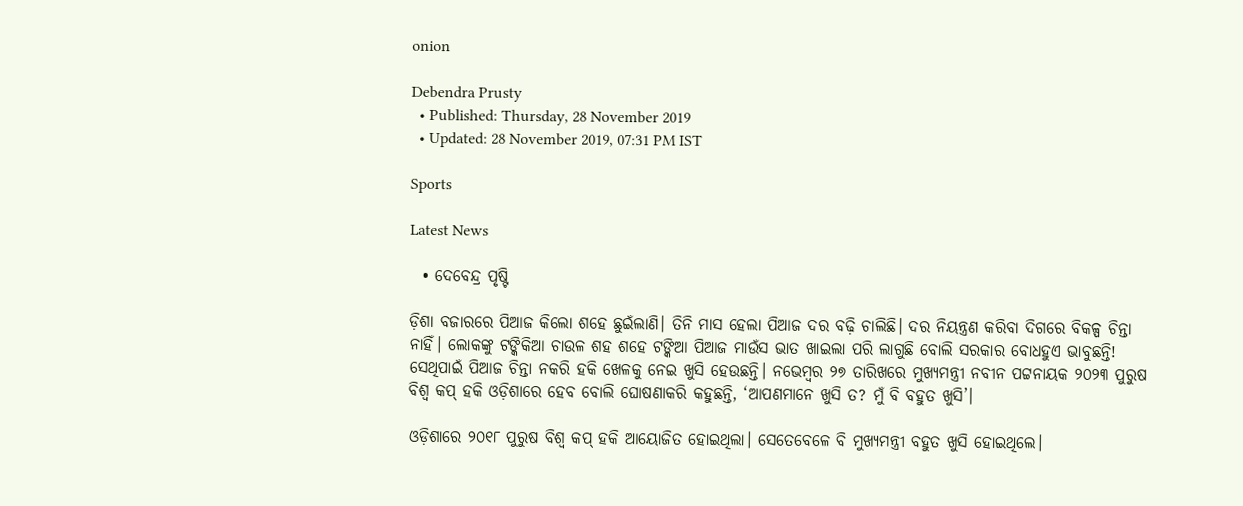onion

Debendra Prusty
  • Published: Thursday, 28 November 2019
  • Updated: 28 November 2019, 07:31 PM IST

Sports

Latest News

  • ଦେବେନ୍ଦ୍ର ପୃଷ୍ଟି

ଡ଼ିଶା ବଜାରରେ ପିଆଜ କିଲୋ ଶହେ ଛୁଇଁଲାଣି। ତିନି ମାସ ହେଲା ପିଆଜ ଦର ବଢ଼ି ଚାଲିଛି। ଦର ନିୟନ୍ତ୍ରଣ କରିବା ଦିଗରେ ବିକଳ୍ପ ଚିନ୍ତା ନାହିଁ। ଲୋକଙ୍କୁ ଟଙ୍କିକିଆ ଚାଉଳ ଶହ ଶହେ ଟଙ୍କିଆ ପିଆଜ ମାଉଁସ ଭାତ ଖାଇଲା ପରି ଲାଗୁଛି ବୋଲି ସରକାର ବୋଧହୁଏ ଭାବୁଛନ୍ତି! ସେଥିପାଇଁ ପିଆଜ ଚିନ୍ତା ନକରି ହକି ଖେଳକୁ ନେଇ ଖୁସି ହେଉଛନ୍ତି। ନଭେମ୍ବର ୨୭ ତାରିଖରେ ମୁଖ୍ୟମନ୍ତ୍ରୀ ନବୀନ ପଟ୍ଟନାୟକ ୨୦୨୩ ପୁରୁଷ ବିଶ୍ୱ କପ୍‌ ହକି ଓଡ଼ିଶାରେ ହେବ ବୋଲି ଘୋଷଣାକରି କହୁଛନ୍ତି, ‘ଆପଣମାନେ ଖୁସି ତ? ମୁଁ ବି ବହୁତ ଖୁସି’।

ଓଡ଼ିଶାରେ ୨୦୧୮ ପୁରୁଷ ବିଶ୍ୱ କପ୍‌ ହକି ଆୟୋଜିତ ହୋଇଥିଲା। ସେତେବେଳେ ବି ମୁଖ୍ୟମନ୍ତ୍ରୀ ବହୁତ ଖୁସି ହୋଇଥିଲେ।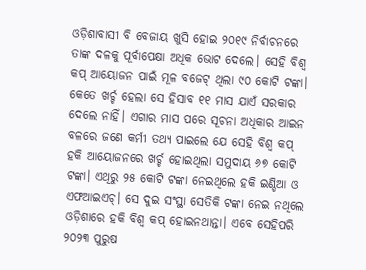ଓଡ଼ିଶାବାସୀ ବି ବେଜାୟ ଖୁସି ହୋଇ ୨୦୧୯ ନିର୍ବାଚନରେ ତାଙ୍କ ଦଳକୁ ପୂର୍ବାପେକ୍ଷା ଅଧିକ ଭୋଟ ଦେଲେ। ସେହି ବିଶ୍ୱ କପ୍‌ ଆୟୋଜନ ପାଇଁ ମୂଳ ବଜେଟ୍‌ ଥିଲା ୯୦ କୋଟି ଟଙ୍କା। କେତେ ଖର୍ଚ୍ଚ ହେଲା ସେ ହିସାବ ୧୧ ମାସ ଯାଏଁ ସରକାର ଦେଲେ ନାହିଁ। ଏଗାର ମାସ ପରେ ସୂଚନା ଅଧିକାର ଆଇନ ବଳରେ ଜଣେ କର୍ମୀ ତଥ୍ୟ ପାଇଲେ ଯେ ସେହି ବିଶ୍ୱ କପ୍‌ ହକି ଆୟୋଜନରେ ଖର୍ଚ୍ଚ ହୋଇଥିଲା ସମୁଦାୟ ୬୭ କୋଟି ଟଙ୍କା। ଏଥିରୁ ୨୫ କୋଟି ଟଙ୍କା ନେଇଥିଲେ ହକି ଇଣ୍ଡିଆ ଓ ଏଫଆଇଏଚ୍‌। ସେ ଦୁଇ ସଂସ୍ଥା ସେତିକି ଟଙ୍କା ନେଇ ନଥିଲେ ଓଡ଼ିଶାରେ ହକି ବିଶ୍ୱ କପ୍‌ ହୋଇନଥାନ୍ତା। ଏବେ ସେହିପରି ୨୦୨୩ ପୁରୁଷ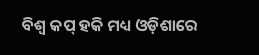ବିଶ୍ୱ କପ୍‌ ହକି ମଧ୍ୟ ଓଡ଼ିଶାରେ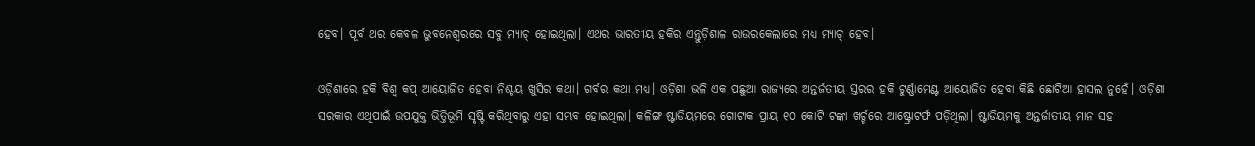ହେବ। ପୂର୍ବ ଥର କେବଳ ଭୁବନେଶ୍ୱରରେ ସବୁ ମ୍ୟାଚ୍‌ ହୋଇଥିଲା। ଏଥର ଭାରତୀୟ ହକିର ଏନ୍ତୁଡ଼ିଶାଳ ରାଉରକେଲାରେ ମଧ୍ୟ ମ୍ୟାଚ୍‌ ହେବ।

ଓଡ଼ିଶାରେ ହକି ବିଶ୍ୱ କପ୍‌ ଆୟୋଜିତ ହେବା ନିଶ୍ଚୟ ଖୁସିର କଥା। ଗର୍ବର କଥା ମଧ୍ୟ। ଓଡ଼ିଶା ଭଳି ଏକ ପଛୁଆ ରାଜ୍ୟରେ ଅନ୍ତର୍ଜତୀୟ ସ୍ତରର ହକି ଟୁର୍ଣ୍ଣାମେଣ୍ଟ ଆୟୋଜିତ ହେବା କିଛି ଛୋଟିଆ ହାସଲ ନୁହେଁ। ଓଡ଼ିଶା ସରକାର ଏଥିପାଇଁ ଉପଯୁକ୍ତ ଭିତ୍ତିଭୂମି ସୃଷ୍ଟି କରିଥିବାରୁ ଏହା ସମ୍ଭବ ହୋଇଥିଲା। କଳିଙ୍ଗ ଷ୍ଟାଡିୟମରେ ଗୋଟାକ ପ୍ରାୟ ୧୦ କୋଟି ଟଙ୍କା ଖର୍ଚ୍ଚରେ ଆଷ୍ଟ୍ରୋଟର୍ଫ ପଡ଼ିଥିଲା। ଷ୍ଟାଡିୟମକୁ ଅନ୍ତର୍ଜାତୀୟ ମାନ ସହ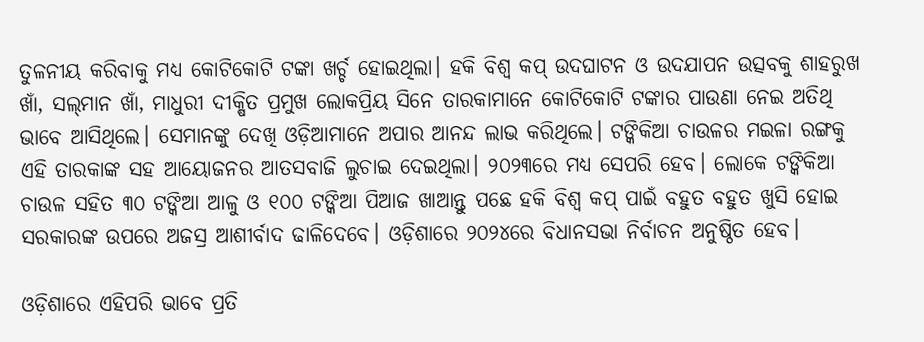ତୁଳନୀୟ କରିବାକୁ ମଧ୍ୟ କୋଟିକୋଟି ଟଙ୍କା ଖର୍ଚ୍ଚ ହୋଇଥିଲା। ହକି ବିଶ୍ୱ କପ୍‌ ଉଦଘାଟନ ଓ ଉଦଯାପନ ଉତ୍ସବକୁ ଶାହରୁଖ ଖାଁ, ସଲ୍‌ମାନ ଖାଁ, ମାଧୁରୀ ଦୀକ୍ଷିତ ପ୍ରମୁଖ ଲୋକପ୍ରିୟ ସିନେ ତାରକାମାନେ କୋଟିକୋଟି ଟଙ୍କାର ପାଉଣା ନେଇ ଅତିଥି ଭାବେ ଆସିଥିଲେ। ସେମାନଙ୍କୁ ଦେଖି ଓଡ଼ିଆମାନେ ଅପାର ଆନନ୍ଦ ଲାଭ କରିଥିଲେ। ଟଙ୍କିକିଆ ଚାଉଳର ମଇଳା ରଙ୍ଗକୁ ଏହି ତାରକାଙ୍କ ସହ ଆୟୋଜନର ଆତସବାଜି ଲୁଚାଇ ଦେଇଥିଲା। ୨୦୨୩ରେ ମଧ୍ୟ ସେପରି ହେବ। ଲୋକେ ଟଙ୍କିକିଆ ଚାଉଳ ସହିତ ୩୦ ଟଙ୍କିଆ ଆଳୁ ଓ ୧୦୦ ଟଙ୍କିଆ ପିଆଜ ଖାଆନ୍ତୁ ପଛେ ହକି ବିଶ୍ୱ କପ୍‌ ପାଇଁ ବହୁତ ବହୁତ ଖୁସି ହୋଇ ସରକାରଙ୍କ ଉପରେ ଅଜସ୍ର ଆଶୀର୍ବାଦ ଢାଳିଦେବେ। ଓଡ଼ିଶାରେ ୨୦୨୪ରେ ବିଧାନସଭା ନିର୍ବାଚନ ଅନୁଷ୍ଠିତ ହେବ।

ଓଡ଼ିଶାରେ ଏହିପରି ଭାବେ ପ୍ରତି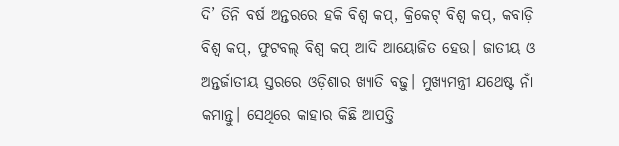ଦି’ ତିନି ବର୍ଷ ଅନ୍ତରରେ ହକି ବିଶ୍ୱ କପ୍‌, କ୍ରିକେଟ୍‌ ବିଶ୍ୱ କପ୍‌, କବାଡ଼ି ବିଶ୍ୱ କପ୍‌, ଫୁଟବଲ୍‌ ବିଶ୍ୱ କପ୍‌ ଆଦି ଆୟୋଜିତ ହେଉ। ଜାତୀୟ ଓ ଅନ୍ତର୍ଜାତୀୟ ସ୍ତରରେ ଓଡ଼ିଶାର ଖ୍ୟାତି ବଢ଼ୁ। ମୁଖ୍ୟମନ୍ତ୍ରୀ ଯଥେଷ୍ଟ ନାଁ କମାନ୍ତୁ। ସେଥିରେ କାହାର କିଛି ଆପତ୍ତି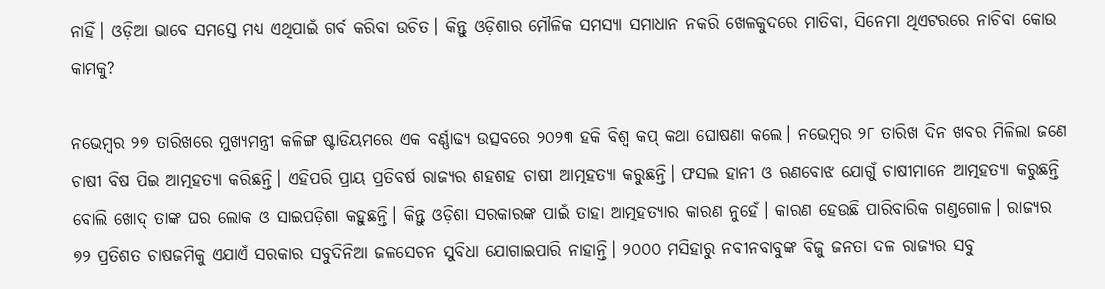ନାହିଁ। ଓଡ଼ିଆ ଭାବେ ସମସ୍ତେ ମଧ୍ୟ ଏଥିପାଇଁ ଗର୍ବ କରିବା ଉଚିତ। କିନ୍ତୁ ଓଡ଼ିଶାର ମୌଳିକ ସମସ୍ୟା ସମାଧାନ ନକରି ଖେଳକୁଦରେ ମାତିବା, ସିନେମା ଥିଏଟରରେ ନାଚିବା କୋଉ କାମକୁ?

ନଭେମ୍ବର ୨୭ ତାରିଖରେ ମୁଖ୍ୟମନ୍ତ୍ରୀ କଳିଙ୍ଗ ଷ୍ଟାଡିୟମରେ ଏକ ବର୍ଣ୍ଣାଢ୍ୟ ଉତ୍ସବରେ ୨୦୨୩ ହକି ବିଶ୍ୱ କପ୍‌ କଥା ଘୋଷଣା କଲେ। ନଭେମ୍ବର ୨୮ ତାରିଖ ଦିନ ଖବର ମିଳିଲା ଜଣେ ଚାଷୀ ବିଷ ପିଇ ଆତ୍ମହତ୍ୟା କରିଛନ୍ତି। ଏହିପରି ପ୍ରାୟ ପ୍ରତିବର୍ଷ ରାଜ୍ୟର ଶହଶହ ଚାଷୀ ଆତ୍ମହତ୍ୟା କରୁଛନ୍ତି। ଫସଲ ହାନୀ ଓ ଋଣବୋଝ ଯୋଗୁଁ ଚାଷୀମାନେ ଆତ୍ମହତ୍ୟା କରୁଛନ୍ତି ବୋଲି ଖୋଦ୍‌ ତାଙ୍କ ଘର ଲୋକ ଓ ସାଇପଡ଼ିଶା କହୁଛନ୍ତି। କିନ୍ତୁ ଓଡ଼ିଶା ସରକାରଙ୍କ ପାଇଁ ତାହା ଆତ୍ମହତ୍ୟାର କାରଣ ନୁହେଁ। କାରଣ ହେଉଛି ପାରିବାରିକ ଗଣ୍ଡଗୋଳ। ରାଜ୍ୟର ୭୨ ପ୍ରତିଶତ ଚାଷଜମିକୁ ଏଯାଏଁ ସରକାର ସବୁଦିନିଆ ଜଳସେଚନ ସୁବିଧା ଯୋଗାଇପାରି ନାହାନ୍ତି। ୨୦୦୦ ମସିହାରୁ ନବୀନବାବୁଙ୍କ ବିଜୁ ଜନତା ଦଳ ରାଜ୍ୟର ସବୁ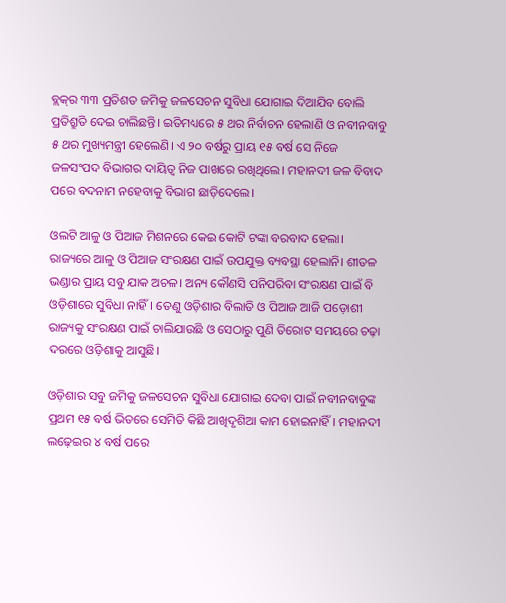ବ୍ଲକ୍‌ର ୩୩ ପ୍ରତିଶତ ଜମିକୁ ଜଳସେଚନ ସୁବିଧା ଯୋଗାଇ ଦିଆଯିବ ବୋଲି ପ୍ରତିଶ୍ରୁତି ଦେଇ ଚାଲିଛନ୍ତି। ଇତିମଧ୍ୟରେ ୫ ଥର ନିର୍ବାଚନ ହେଲାଣି ଓ ନବୀନବାବୁ ୫ ଥର ମୁଖ୍ୟମନ୍ତ୍ରୀ ହେଲେଣି। ଏ ୨୦ ବର୍ଷରୁ ପ୍ରାୟ ୧୫ ବର୍ଷ ସେ ନିଜେ ଜଳସଂପଦ ବିଭାଗର ଦାୟିତ୍ୱ ନିଜ ପାଖରେ ରଖିଥିଲେ। ମହାନଦୀ ଜଳ ବିବାଦ ପରେ ବଦନାମ ନହେବାକୁ ବିଭାଗ ଛାଡ଼ିଦେଲେ।

ଓଲଟି ଆଳୁ ଓ ପିଆଜ ମିଶନରେ କେଇ କୋଟି ଟଙ୍କା ବରବାଦ ହେଲା। ରାଜ୍ୟରେ ଆଳୁ ଓ ପିଆଜ ସଂରକ୍ଷଣ ପାଇଁ ଉପଯୁକ୍ତ ବ୍ୟବସ୍ଥା ହେଲାନି। ଶୀତଳ ଭଣ୍ଡାର ପ୍ରାୟ ସବୁ ଯାକ ଅଚଳ। ଅନ୍ୟ କୌଣସି ପନିପରିବା ସଂରକ୍ଷଣ ପାଇଁ ବି ଓଡ଼ିଶାରେ ସୁବିଧା ନାହିଁ। ତେଣୁ ଓଡ଼ିଶାର ବିଲାତି ଓ ପିଆଜ ଆଜି ପଡ଼ୋଶୀ ରାଜ୍ୟକୁ ସଂରକ୍ଷଣ ପାଇଁ ଚାଲିଯାଉଛି ଓ ସେଠାରୁ ପୁଣି ତିରୋଟ ସମୟରେ ଚଢ଼ା ଦରରେ ଓଡ଼ିଶାକୁ ଆସୁଛି।

ଓଡ଼ିଶାର ସବୁ ଜମିକୁ ଜଳସେଚନ ସୁବିଧା ଯୋଗାଇ ଦେବା ପାଇଁ ନବୀନବାବୁଙ୍କ ପ୍ରଥମ ୧୫ ବର୍ଷ ଭିତରେ ସେମିତି କିଛି ଆଖିଦୃଶିଆ କାମ ହୋଇନାହିଁ। ମହାନଦୀ ଲଢ଼େଇର ୪ ବର୍ଷ ପରେ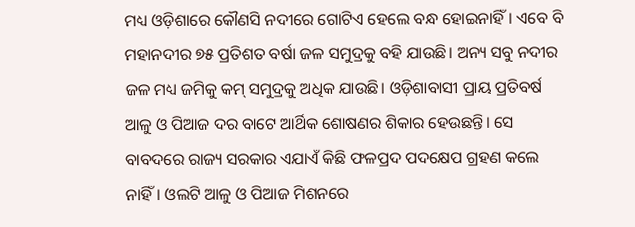ମଧ୍ୟ ଓଡ଼ିଶାରେ କୌଣସି ନଦୀରେ ଗୋଟିଏ ହେଲେ ବନ୍ଧ ହୋଇନାହିଁ। ଏବେ ବି ମହାନଦୀର ୭୫ ପ୍ରତିଶତ ବର୍ଷା ଜଳ ସମୁଦ୍ରକୁ ବହି ଯାଉଛି। ଅନ୍ୟ ସବୁ ନଦୀର ଜଳ ମଧ୍ୟ ଜମିକୁ କମ୍‌ ସମୁଦ୍ରକୁ ଅଧିକ ଯାଉଛି। ଓଡ଼ିଶାବାସୀ ପ୍ରାୟ ପ୍ରତିବର୍ଷ ଆଳୁ ଓ ପିଆଜ ଦର ବାଟେ ଆର୍ଥିକ ଶୋଷଣର ଶିକାର ହେଉଛନ୍ତି। ସେ ବାବଦରେ ରାଜ୍ୟ ସରକାର ଏଯାଏଁ କିଛି ଫଳପ୍ରଦ ପଦକ୍ଷେପ ଗ୍ରହଣ କଲେ ନାହିଁ। ଓଲଟି ଆଳୁ ଓ ପିଆଜ ମିଶନରେ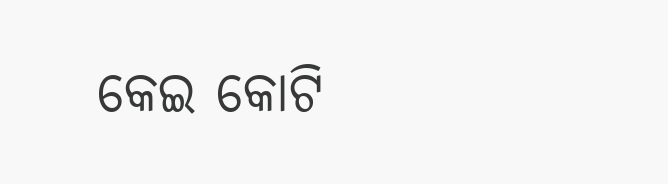କେଇ କୋଟି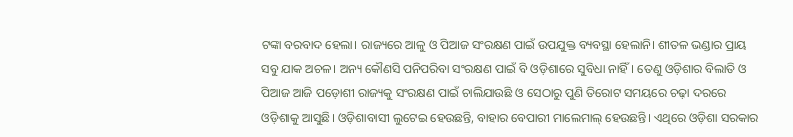ଟଙ୍କା ବରବାଦ ହେଲା। ରାଜ୍ୟରେ ଆଳୁ ଓ ପିଆଜ ସଂରକ୍ଷଣ ପାଇଁ ଉପଯୁକ୍ତ ବ୍ୟବସ୍ଥା ହେଲାନି। ଶୀତଳ ଭଣ୍ଡାର ପ୍ରାୟ ସବୁ ଯାକ ଅଚଳ। ଅନ୍ୟ କୌଣସି ପନିପରିବା ସଂରକ୍ଷଣ ପାଇଁ ବି ଓଡ଼ିଶାରେ ସୁବିଧା ନାହିଁ। ତେଣୁ ଓଡ଼ିଶାର ବିଲାତି ଓ ପିଆଜ ଆଜି ପଡ଼ୋଶୀ ରାଜ୍ୟକୁ ସଂରକ୍ଷଣ ପାଇଁ ଚାଲିଯାଉଛି ଓ ସେଠାରୁ ପୁଣି ତିରୋଟ ସମୟରେ ଚଢ଼ା ଦରରେ ଓଡ଼ିଶାକୁ ଆସୁଛି। ଓଡ଼ିଶାବାସୀ ଲୁଟେଇ ହେଉଛନ୍ତି, ବାହାର ବେପାରୀ ମାଲେମାଲ୍‌ ହେଉଛନ୍ତି। ଏଥିରେ ଓଡ଼ିଶା ସରକାର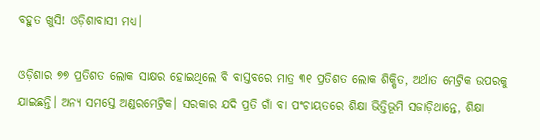ବହୁତ ଖୁସି! ଓଡ଼ିଶାବାସୀ ମଧ୍ୟ।

ଓଡ଼ିଶାର ୭୭ ପ୍ରତିଶତ ଲୋକ ସାକ୍ଷର ହୋଇଥିଲେ ବି ବାସ୍ତବରେ ମାତ୍ର ୩୧ ପ୍ରତିଶତ ଲୋକ ଶିକ୍ଷିତ, ଅର୍ଥାତ ମେଟ୍ରିକ ଉପରକୁ ଯାଇଛନ୍ତି। ଅନ୍ୟ ସମସ୍ତେ ଅଣ୍ଡରମେଟ୍ରିକ। ସରକାର ଯଦି ପ୍ରତି ଗାଁ ବା ପଂଚାୟତରେ ଶିକ୍ଷା ଭିତ୍ତିଭୂମି ସଜାଡ଼ିଥାନ୍ତେ, ଶିକ୍ଷା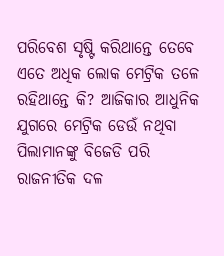ପରିବେଶ ସୃଷ୍ଟି କରିଥାନ୍ତେ ତେବେ ଏତେ ଅଧିକ ଲୋକ ମେଟ୍ରିକ ତଳେ ରହିଥାନ୍ତେ କି? ଆଜିକାର ଆଧୁନିକ ଯୁଗରେ ମେଟ୍ରିକ ଡେଉଁ ନଥିବା ପିଲାମାନଙ୍କୁ ବିଜେଡି ପରି ରାଜନୀତିକ ଦଳ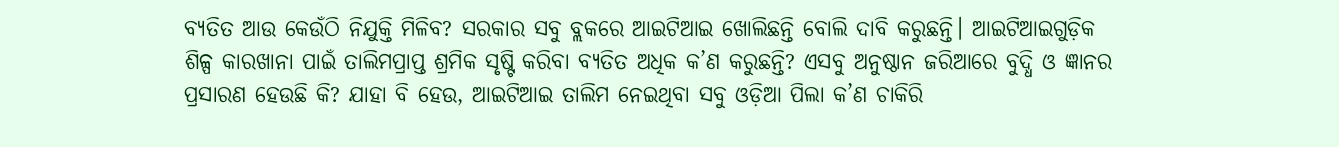ବ୍ୟତିତ ଆଉ କେଉଁଠି ନିଯୁକ୍ତି ମିଳିବ? ସରକାର ସବୁ ବ୍ଲକରେ ଆଇଟିଆଇ ଖୋଲିଛନ୍ତି ବୋଲି ଦାବି କରୁଛନ୍ତି। ଆଇଟିଆଇଗୁଡ଼ିକ ଶିଳ୍ପ କାରଖାନା ପାଇଁ ତାଲିମପ୍ରାପ୍ତ ଶ୍ରମିକ ସୃଷ୍ଟି କରିବା ବ୍ୟତିତ ଅଧିକ କ’ଣ କରୁଛନ୍ତି? ଏସବୁ ଅନୁଷ୍ଠାନ ଜରିଆରେ ବୁଦ୍ଧି ଓ ଜ୍ଞାନର ପ୍ରସାରଣ ହେଉଛି କି? ଯାହା ବି ହେଉ, ଆଇଟିଆଇ ତାଲିମ ନେଇଥିବା ସବୁ ଓଡ଼ିଆ ପିଲା କ’ଣ ଚାକିରି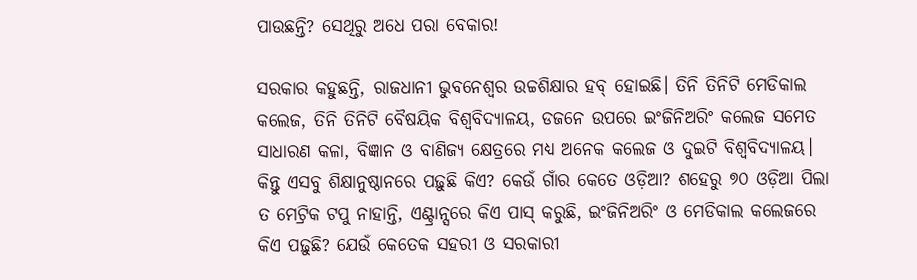ପାଉଛନ୍ତି? ସେଥିରୁ ଅଧେ ପରା ବେକାର!

ସରକାର କହୁଛନ୍ତି, ରାଜଧାନୀ ଭୁବନେଶ୍ୱର ଉଚ୍ଚଶିକ୍ଷାର ହବ୍‌ ହୋଇଛି। ତିନି ତିନିଟି ମେଡିକାଲ କଲେଜ, ତିନି ତିନିଟି ବୈଷୟିକ ବିଶ୍ୱବିଦ୍ୟାଳୟ, ଡଜନେ ଉପରେ ଇଂଜିନିଅରିଂ କଲେଜ ସମେତ ସାଧାରଣ କଳା, ବିଜ୍ଞାନ ଓ ବାଣିଜ୍ୟ କ୍ଷେତ୍ରରେ ମଧ୍ୟ ଅନେକ କଲେଜ ଓ ଦୁଇଟି ବିଶ୍ୱବିଦ୍ୟାଳୟ। କିନ୍ତୁ ଏସବୁ ଶିକ୍ଷାନୁଷ୍ଠାନରେ ପଢ଼ୁଛି କିଏ? କେଉଁ ଗାଁର କେତେ ଓଡ଼ିଆ? ଶହେରୁ ୭୦ ଓଡ଼ିଆ ପିଲା ତ ମେଟ୍ରିକ ଟପୁ ନାହାନ୍ତି, ଏଣ୍ଟ୍ରାନ୍ସରେ କିଏ ପାସ୍‌ କରୁଛି, ଇଂଜିନିଅରିଂ ଓ ମେଡିକାଲ କଲେଜରେ କିଏ ପଢ଼ୁଛି? ଯେଉଁ କେତେକ ସହରୀ ଓ ସରକାରୀ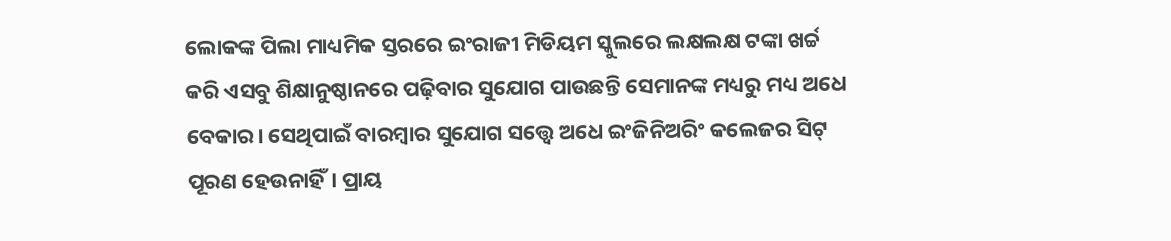ଲୋକଙ୍କ ପିଲା ମାଧ୍ୟମିକ ସ୍ତରରେ ଇଂରାଜୀ ମିଡିୟମ ସ୍କୁଲରେ ଲକ୍ଷଲକ୍ଷ ଟଙ୍କା ଖର୍ଚ୍ଚ କରି ଏସବୁ ଶିକ୍ଷାନୁଷ୍ଠାନରେ ପଢ଼ିବାର ସୁଯୋଗ ପାଉଛନ୍ତି ସେମାନଙ୍କ ମଧ୍ୟରୁ ମଧ୍ୟ ଅଧେ ବେକାର। ସେଥିପାଇଁ ବାରମ୍ବାର ସୁଯୋଗ ସତ୍ତ୍ୱେ ଅଧେ ଇଂଜିନିଅରିଂ କଲେଜର ସିଟ୍‌ ପୂରଣ ହେଉନାହିଁ। ପ୍ରାୟ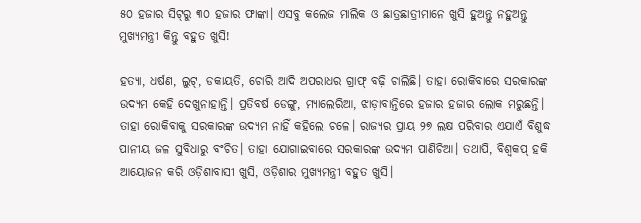୫୦ ହଜାର ସିଟ୍‌ରୁ ୩୦ ହଜାର ଫାଙ୍କା। ଏସବୁ କଲେଜ ମାଲିକ ଓ ଛାତ୍ରଛାତ୍ରୀମାନେ ଖୁସି ହୁଅନ୍ତୁ ନହୁଅନ୍ତୁ ମୁଖ୍ୟମନ୍ତ୍ରୀ କିନ୍ତୁ ବହୁତ ଖୁସି!

ହତ୍ୟା, ଧର୍ଷଣ, ଲୁଟ୍‌, ଡକାୟତି, ଚୋରି ଆଦି ଅପରାଧର ଗ୍ରାଫ୍‌ ବଢ଼ି ଚାଲିଛି। ତାହା ରୋକିବାରେ ସରକାରଙ୍କ ଉଦ୍ୟମ କେହି ଦେଖୁନାହାନ୍ତି। ପ୍ରତିବର୍ଷ ଡେଙ୍ଗୁ, ମ୍ୟାଲେରିଆ, ଝାଡ଼ାବାନ୍ତିରେ ହଜାର ହଜାର ଲୋକ ମରୁଛନ୍ତି। ତାହା ରୋକିବାକୁ ସରକାରଙ୍କ ଉଦ୍ୟମ ନାହିଁ କହିଲେ ଚଳେ। ରାଜ୍ୟର ପ୍ରାୟ ୨୭ ଲକ୍ଷ ପରିବାର ଏଯାଏଁ ବିଶୁଦ୍ଧ ପାନୀୟ ଜଳ ସୁବିଧାରୁ ବଂଚିତ। ତାହା ଯୋଗାଇବାରେ ସରକାରଙ୍କ ଉଦ୍ୟମ ପାଣିଚିଆ। ତଥାପି, ବିଶ୍ୱକପ୍‌ ହକି ଆୟୋଜନ କରି ଓଡ଼ିଶାବାସୀ ଖୁସି, ଓଡ଼ିଶାର ମୁଖ୍ୟମନ୍ତ୍ରୀ ବହୁତ ଖୁସି।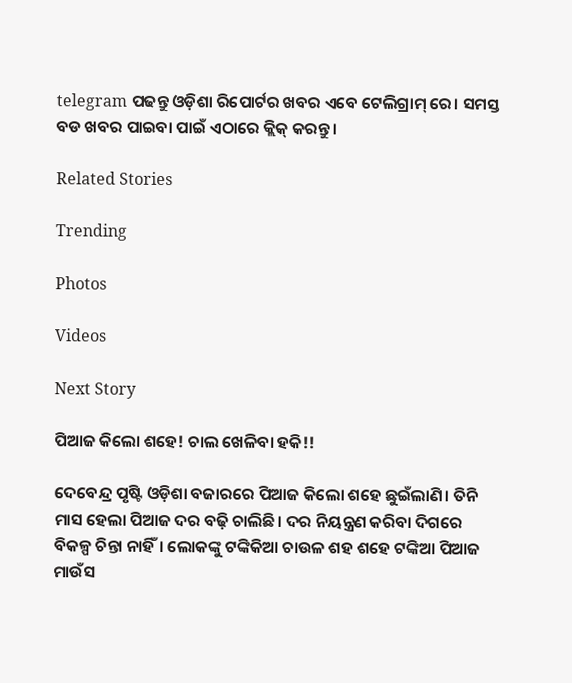telegram ପଢନ୍ତୁ ଓଡ଼ିଶା ରିପୋର୍ଟର ଖବର ଏବେ ଟେଲିଗ୍ରାମ୍ ରେ। ସମସ୍ତ ବଡ ଖବର ପାଇବା ପାଇଁ ଏଠାରେ କ୍ଲିକ୍ କରନ୍ତୁ।

Related Stories

Trending

Photos

Videos

Next Story

ପିଆଜ କିଲୋ ଶହେ! ଚାଲ ଖେଳିବା ହକି!!

ଦେବେନ୍ଦ୍ର ପୃଷ୍ଟି ଓଡ଼ିଶା ବଜାରରେ ପିଆଜ କିଲୋ ଶହେ ଛୁଇଁଲାଣି। ତିନି ମାସ ହେଲା ପିଆଜ ଦର ବଢ଼ି ଚାଲିଛି। ଦର ନିୟନ୍ତ୍ରଣ କରିବା ଦିଗରେ ବିକଳ୍ପ ଚିନ୍ତା ନାହିଁ। ଲୋକଙ୍କୁ ଟଙ୍କିକିଆ ଚାଉଳ ଶହ ଶହେ ଟଙ୍କିଆ ପିଆଜ ମାଉଁସ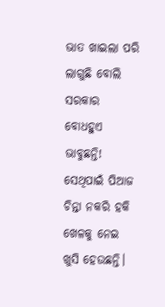ଭାତ ଖାଇଲା ପରି ଲାଗୁଛି ବୋଲି ସରକାର ବୋଧହୁଏ ଭାବୁଛନ୍ତି! ସେଥିପାଇଁ ପିଆଜ ଚିନ୍ତା ନକରି ହକି ଖେଳକୁ ନେଇ ଖୁସି ହେଉଛନ୍ତି।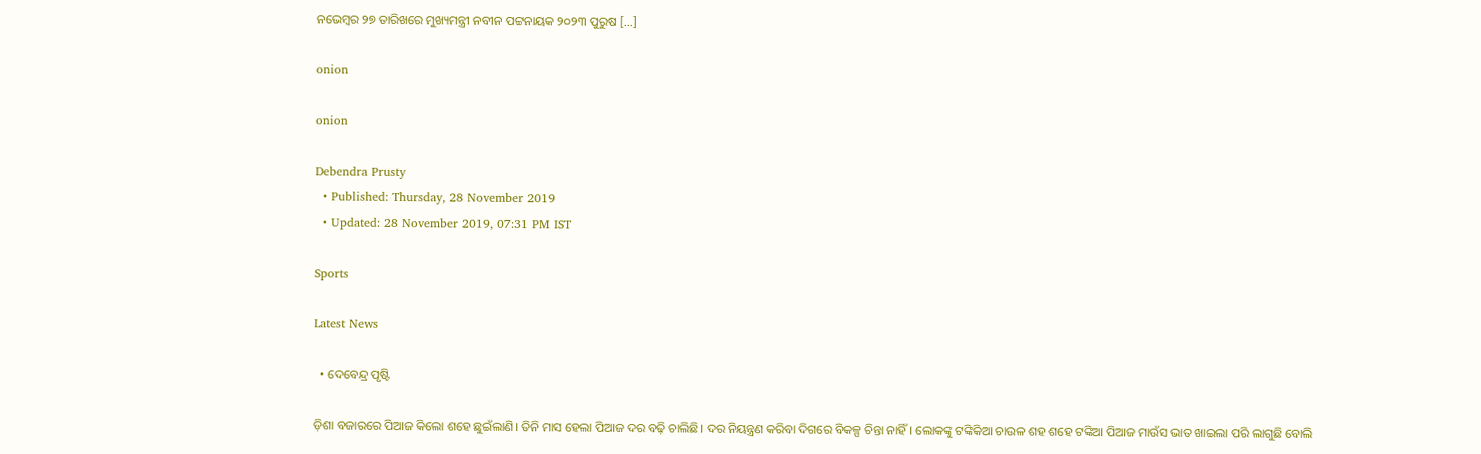ନଭେମ୍ବର ୨୭ ତାରିଖରେ ମୁଖ୍ୟମନ୍ତ୍ରୀ ନବୀନ ପଟ୍ଟନାୟକ ୨୦୨୩ ପୁରୁଷ […]

onion

onion

Debendra Prusty
  • Published: Thursday, 28 November 2019
  • Updated: 28 November 2019, 07:31 PM IST

Sports

Latest News

  • ଦେବେନ୍ଦ୍ର ପୃଷ୍ଟି

ଡ଼ିଶା ବଜାରରେ ପିଆଜ କିଲୋ ଶହେ ଛୁଇଁଲାଣି। ତିନି ମାସ ହେଲା ପିଆଜ ଦର ବଢ଼ି ଚାଲିଛି। ଦର ନିୟନ୍ତ୍ରଣ କରିବା ଦିଗରେ ବିକଳ୍ପ ଚିନ୍ତା ନାହିଁ। ଲୋକଙ୍କୁ ଟଙ୍କିକିଆ ଚାଉଳ ଶହ ଶହେ ଟଙ୍କିଆ ପିଆଜ ମାଉଁସ ଭାତ ଖାଇଲା ପରି ଲାଗୁଛି ବୋଲି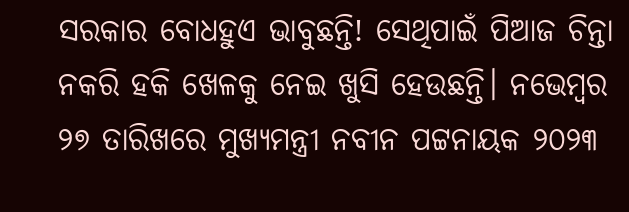ସରକାର ବୋଧହୁଏ ଭାବୁଛନ୍ତି! ସେଥିପାଇଁ ପିଆଜ ଚିନ୍ତା ନକରି ହକି ଖେଳକୁ ନେଇ ଖୁସି ହେଉଛନ୍ତି। ନଭେମ୍ବର ୨୭ ତାରିଖରେ ମୁଖ୍ୟମନ୍ତ୍ରୀ ନବୀନ ପଟ୍ଟନାୟକ ୨୦୨୩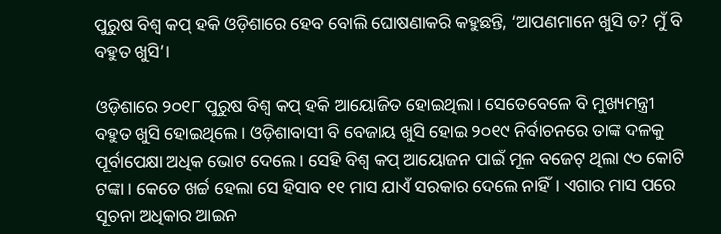ପୁରୁଷ ବିଶ୍ୱ କପ୍‌ ହକି ଓଡ଼ିଶାରେ ହେବ ବୋଲି ଘୋଷଣାକରି କହୁଛନ୍ତି, ‘ଆପଣମାନେ ଖୁସି ତ? ମୁଁ ବି ବହୁତ ଖୁସି’।

ଓଡ଼ିଶାରେ ୨୦୧୮ ପୁରୁଷ ବିଶ୍ୱ କପ୍‌ ହକି ଆୟୋଜିତ ହୋଇଥିଲା। ସେତେବେଳେ ବି ମୁଖ୍ୟମନ୍ତ୍ରୀ ବହୁତ ଖୁସି ହୋଇଥିଲେ। ଓଡ଼ିଶାବାସୀ ବି ବେଜାୟ ଖୁସି ହୋଇ ୨୦୧୯ ନିର୍ବାଚନରେ ତାଙ୍କ ଦଳକୁ ପୂର୍ବାପେକ୍ଷା ଅଧିକ ଭୋଟ ଦେଲେ। ସେହି ବିଶ୍ୱ କପ୍‌ ଆୟୋଜନ ପାଇଁ ମୂଳ ବଜେଟ୍‌ ଥିଲା ୯୦ କୋଟି ଟଙ୍କା। କେତେ ଖର୍ଚ୍ଚ ହେଲା ସେ ହିସାବ ୧୧ ମାସ ଯାଏଁ ସରକାର ଦେଲେ ନାହିଁ। ଏଗାର ମାସ ପରେ ସୂଚନା ଅଧିକାର ଆଇନ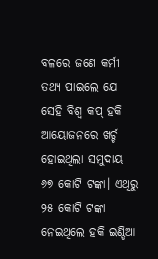ବଳରେ ଜଣେ କର୍ମୀ ତଥ୍ୟ ପାଇଲେ ଯେ ସେହି ବିଶ୍ୱ କପ୍‌ ହକି ଆୟୋଜନରେ ଖର୍ଚ୍ଚ ହୋଇଥିଲା ସମୁଦାୟ ୬୭ କୋଟି ଟଙ୍କା। ଏଥିରୁ ୨୫ କୋଟି ଟଙ୍କା ନେଇଥିଲେ ହକି ଇଣ୍ଡିଆ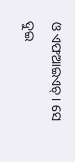ଓ ଏଫଆଇଏଚ୍‌। ସେ ଦୁଇ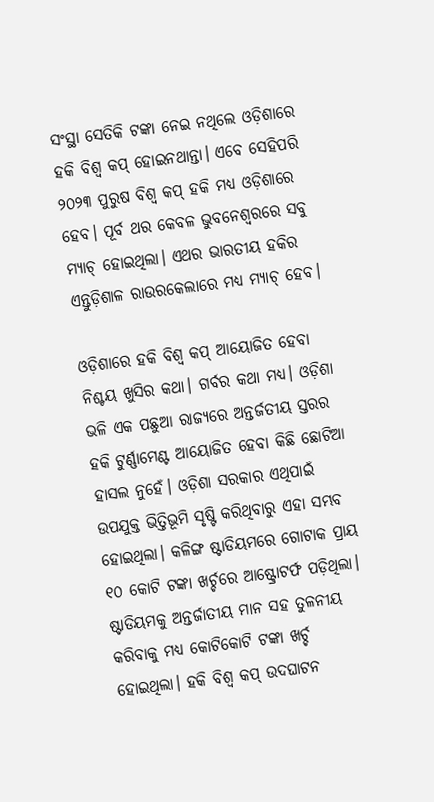ସଂସ୍ଥା ସେତିକି ଟଙ୍କା ନେଇ ନଥିଲେ ଓଡ଼ିଶାରେ ହକି ବିଶ୍ୱ କପ୍‌ ହୋଇନଥାନ୍ତା। ଏବେ ସେହିପରି ୨୦୨୩ ପୁରୁଷ ବିଶ୍ୱ କପ୍‌ ହକି ମଧ୍ୟ ଓଡ଼ିଶାରେ ହେବ। ପୂର୍ବ ଥର କେବଳ ଭୁବନେଶ୍ୱରରେ ସବୁ ମ୍ୟାଚ୍‌ ହୋଇଥିଲା। ଏଥର ଭାରତୀୟ ହକିର ଏନ୍ତୁଡ଼ିଶାଳ ରାଉରକେଲାରେ ମଧ୍ୟ ମ୍ୟାଚ୍‌ ହେବ।

ଓଡ଼ିଶାରେ ହକି ବିଶ୍ୱ କପ୍‌ ଆୟୋଜିତ ହେବା ନିଶ୍ଚୟ ଖୁସିର କଥା। ଗର୍ବର କଥା ମଧ୍ୟ। ଓଡ଼ିଶା ଭଳି ଏକ ପଛୁଆ ରାଜ୍ୟରେ ଅନ୍ତର୍ଜତୀୟ ସ୍ତରର ହକି ଟୁର୍ଣ୍ଣାମେଣ୍ଟ ଆୟୋଜିତ ହେବା କିଛି ଛୋଟିଆ ହାସଲ ନୁହେଁ। ଓଡ଼ିଶା ସରକାର ଏଥିପାଇଁ ଉପଯୁକ୍ତ ଭିତ୍ତିଭୂମି ସୃଷ୍ଟି କରିଥିବାରୁ ଏହା ସମ୍ଭବ ହୋଇଥିଲା। କଳିଙ୍ଗ ଷ୍ଟାଡିୟମରେ ଗୋଟାକ ପ୍ରାୟ ୧୦ କୋଟି ଟଙ୍କା ଖର୍ଚ୍ଚରେ ଆଷ୍ଟ୍ରୋଟର୍ଫ ପଡ଼ିଥିଲା। ଷ୍ଟାଡିୟମକୁ ଅନ୍ତର୍ଜାତୀୟ ମାନ ସହ ତୁଳନୀୟ କରିବାକୁ ମଧ୍ୟ କୋଟିକୋଟି ଟଙ୍କା ଖର୍ଚ୍ଚ ହୋଇଥିଲା। ହକି ବିଶ୍ୱ କପ୍‌ ଉଦଘାଟନ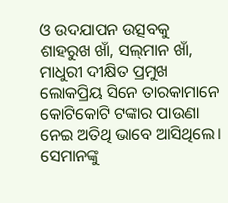ଓ ଉଦଯାପନ ଉତ୍ସବକୁ ଶାହରୁଖ ଖାଁ, ସଲ୍‌ମାନ ଖାଁ, ମାଧୁରୀ ଦୀକ୍ଷିତ ପ୍ରମୁଖ ଲୋକପ୍ରିୟ ସିନେ ତାରକାମାନେ କୋଟିକୋଟି ଟଙ୍କାର ପାଉଣା ନେଇ ଅତିଥି ଭାବେ ଆସିଥିଲେ। ସେମାନଙ୍କୁ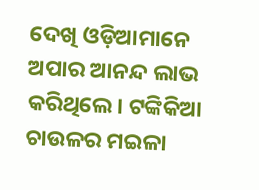ଦେଖି ଓଡ଼ିଆମାନେ ଅପାର ଆନନ୍ଦ ଲାଭ କରିଥିଲେ। ଟଙ୍କିକିଆ ଚାଉଳର ମଇଳା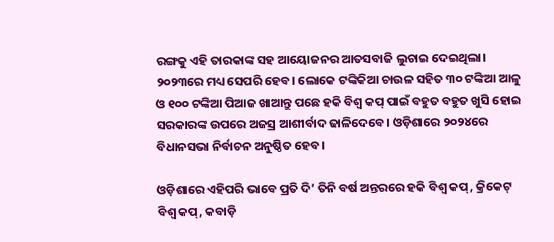ରଙ୍ଗକୁ ଏହି ତାରକାଙ୍କ ସହ ଆୟୋଜନର ଆତସବାଜି ଲୁଚାଇ ଦେଇଥିଲା। ୨୦୨୩ରେ ମଧ୍ୟ ସେପରି ହେବ। ଲୋକେ ଟଙ୍କିକିଆ ଚାଉଳ ସହିତ ୩୦ ଟଙ୍କିଆ ଆଳୁ ଓ ୧୦୦ ଟଙ୍କିଆ ପିଆଜ ଖାଆନ୍ତୁ ପଛେ ହକି ବିଶ୍ୱ କପ୍‌ ପାଇଁ ବହୁତ ବହୁତ ଖୁସି ହୋଇ ସରକାରଙ୍କ ଉପରେ ଅଜସ୍ର ଆଶୀର୍ବାଦ ଢାଳିଦେବେ। ଓଡ଼ିଶାରେ ୨୦୨୪ରେ ବିଧାନସଭା ନିର୍ବାଚନ ଅନୁଷ୍ଠିତ ହେବ।

ଓଡ଼ିଶାରେ ଏହିପରି ଭାବେ ପ୍ରତି ଦି’ ତିନି ବର୍ଷ ଅନ୍ତରରେ ହକି ବିଶ୍ୱ କପ୍‌, କ୍ରିକେଟ୍‌ ବିଶ୍ୱ କପ୍‌, କବାଡ଼ି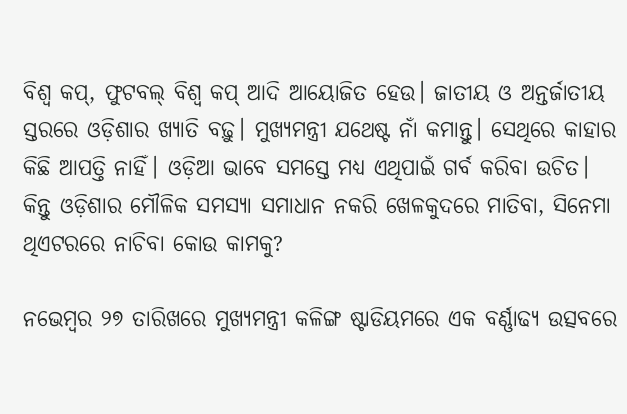ବିଶ୍ୱ କପ୍‌, ଫୁଟବଲ୍‌ ବିଶ୍ୱ କପ୍‌ ଆଦି ଆୟୋଜିତ ହେଉ। ଜାତୀୟ ଓ ଅନ୍ତର୍ଜାତୀୟ ସ୍ତରରେ ଓଡ଼ିଶାର ଖ୍ୟାତି ବଢ଼ୁ। ମୁଖ୍ୟମନ୍ତ୍ରୀ ଯଥେଷ୍ଟ ନାଁ କମାନ୍ତୁ। ସେଥିରେ କାହାର କିଛି ଆପତ୍ତି ନାହିଁ। ଓଡ଼ିଆ ଭାବେ ସମସ୍ତେ ମଧ୍ୟ ଏଥିପାଇଁ ଗର୍ବ କରିବା ଉଚିତ। କିନ୍ତୁ ଓଡ଼ିଶାର ମୌଳିକ ସମସ୍ୟା ସମାଧାନ ନକରି ଖେଳକୁଦରେ ମାତିବା, ସିନେମା ଥିଏଟରରେ ନାଚିବା କୋଉ କାମକୁ?

ନଭେମ୍ବର ୨୭ ତାରିଖରେ ମୁଖ୍ୟମନ୍ତ୍ରୀ କଳିଙ୍ଗ ଷ୍ଟାଡିୟମରେ ଏକ ବର୍ଣ୍ଣାଢ୍ୟ ଉତ୍ସବରେ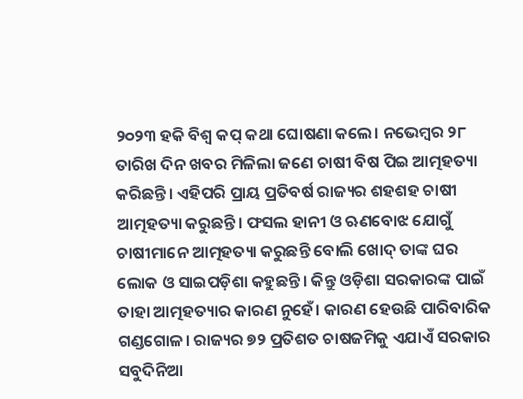୨୦୨୩ ହକି ବିଶ୍ୱ କପ୍‌ କଥା ଘୋଷଣା କଲେ। ନଭେମ୍ବର ୨୮ ତାରିଖ ଦିନ ଖବର ମିଳିଲା ଜଣେ ଚାଷୀ ବିଷ ପିଇ ଆତ୍ମହତ୍ୟା କରିଛନ୍ତି। ଏହିପରି ପ୍ରାୟ ପ୍ରତିବର୍ଷ ରାଜ୍ୟର ଶହଶହ ଚାଷୀ ଆତ୍ମହତ୍ୟା କରୁଛନ୍ତି। ଫସଲ ହାନୀ ଓ ଋଣବୋଝ ଯୋଗୁଁ ଚାଷୀମାନେ ଆତ୍ମହତ୍ୟା କରୁଛନ୍ତି ବୋଲି ଖୋଦ୍‌ ତାଙ୍କ ଘର ଲୋକ ଓ ସାଇପଡ଼ିଶା କହୁଛନ୍ତି। କିନ୍ତୁ ଓଡ଼ିଶା ସରକାରଙ୍କ ପାଇଁ ତାହା ଆତ୍ମହତ୍ୟାର କାରଣ ନୁହେଁ। କାରଣ ହେଉଛି ପାରିବାରିକ ଗଣ୍ଡଗୋଳ। ରାଜ୍ୟର ୭୨ ପ୍ରତିଶତ ଚାଷଜମିକୁ ଏଯାଏଁ ସରକାର ସବୁଦିନିଆ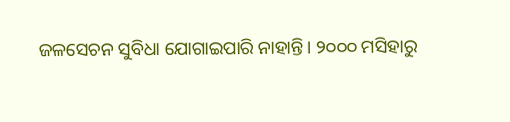ଜଳସେଚନ ସୁବିଧା ଯୋଗାଇପାରି ନାହାନ୍ତି। ୨୦୦୦ ମସିହାରୁ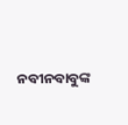ନବୀନବାବୁଙ୍କ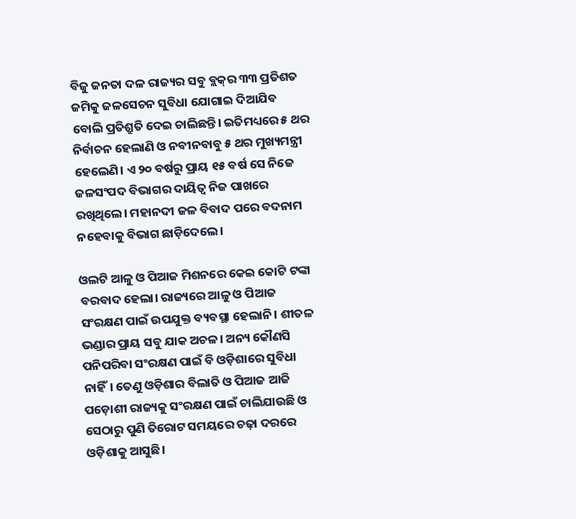ବିଜୁ ଜନତା ଦଳ ରାଜ୍ୟର ସବୁ ବ୍ଲକ୍‌ର ୩୩ ପ୍ରତିଶତ ଜମିକୁ ଜଳସେଚନ ସୁବିଧା ଯୋଗାଇ ଦିଆଯିବ ବୋଲି ପ୍ରତିଶ୍ରୁତି ଦେଇ ଚାଲିଛନ୍ତି। ଇତିମଧ୍ୟରେ ୫ ଥର ନିର୍ବାଚନ ହେଲାଣି ଓ ନବୀନବାବୁ ୫ ଥର ମୁଖ୍ୟମନ୍ତ୍ରୀ ହେଲେଣି। ଏ ୨୦ ବର୍ଷରୁ ପ୍ରାୟ ୧୫ ବର୍ଷ ସେ ନିଜେ ଜଳସଂପଦ ବିଭାଗର ଦାୟିତ୍ୱ ନିଜ ପାଖରେ ରଖିଥିଲେ। ମହାନଦୀ ଜଳ ବିବାଦ ପରେ ବଦନାମ ନହେବାକୁ ବିଭାଗ ଛାଡ଼ିଦେଲେ।

ଓଲଟି ଆଳୁ ଓ ପିଆଜ ମିଶନରେ କେଇ କୋଟି ଟଙ୍କା ବରବାଦ ହେଲା। ରାଜ୍ୟରେ ଆଳୁ ଓ ପିଆଜ ସଂରକ୍ଷଣ ପାଇଁ ଉପଯୁକ୍ତ ବ୍ୟବସ୍ଥା ହେଲାନି। ଶୀତଳ ଭଣ୍ଡାର ପ୍ରାୟ ସବୁ ଯାକ ଅଚଳ। ଅନ୍ୟ କୌଣସି ପନିପରିବା ସଂରକ୍ଷଣ ପାଇଁ ବି ଓଡ଼ିଶାରେ ସୁବିଧା ନାହିଁ। ତେଣୁ ଓଡ଼ିଶାର ବିଲାତି ଓ ପିଆଜ ଆଜି ପଡ଼ୋଶୀ ରାଜ୍ୟକୁ ସଂରକ୍ଷଣ ପାଇଁ ଚାଲିଯାଉଛି ଓ ସେଠାରୁ ପୁଣି ତିରୋଟ ସମୟରେ ଚଢ଼ା ଦରରେ ଓଡ଼ିଶାକୁ ଆସୁଛି।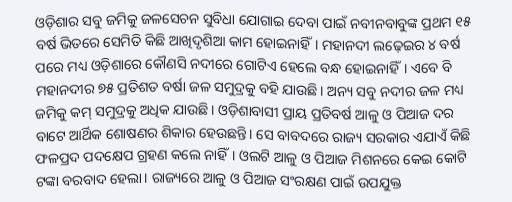ଓଡ଼ିଶାର ସବୁ ଜମିକୁ ଜଳସେଚନ ସୁବିଧା ଯୋଗାଇ ଦେବା ପାଇଁ ନବୀନବାବୁଙ୍କ ପ୍ରଥମ ୧୫ ବର୍ଷ ଭିତରେ ସେମିତି କିଛି ଆଖିଦୃଶିଆ କାମ ହୋଇନାହିଁ। ମହାନଦୀ ଲଢ଼େଇର ୪ ବର୍ଷ ପରେ ମଧ୍ୟ ଓଡ଼ିଶାରେ କୌଣସି ନଦୀରେ ଗୋଟିଏ ହେଲେ ବନ୍ଧ ହୋଇନାହିଁ। ଏବେ ବି ମହାନଦୀର ୭୫ ପ୍ରତିଶତ ବର୍ଷା ଜଳ ସମୁଦ୍ରକୁ ବହି ଯାଉଛି। ଅନ୍ୟ ସବୁ ନଦୀର ଜଳ ମଧ୍ୟ ଜମିକୁ କମ୍‌ ସମୁଦ୍ରକୁ ଅଧିକ ଯାଉଛି। ଓଡ଼ିଶାବାସୀ ପ୍ରାୟ ପ୍ରତିବର୍ଷ ଆଳୁ ଓ ପିଆଜ ଦର ବାଟେ ଆର୍ଥିକ ଶୋଷଣର ଶିକାର ହେଉଛନ୍ତି। ସେ ବାବଦରେ ରାଜ୍ୟ ସରକାର ଏଯାଏଁ କିଛି ଫଳପ୍ରଦ ପଦକ୍ଷେପ ଗ୍ରହଣ କଲେ ନାହିଁ। ଓଲଟି ଆଳୁ ଓ ପିଆଜ ମିଶନରେ କେଇ କୋଟି ଟଙ୍କା ବରବାଦ ହେଲା। ରାଜ୍ୟରେ ଆଳୁ ଓ ପିଆଜ ସଂରକ୍ଷଣ ପାଇଁ ଉପଯୁକ୍ତ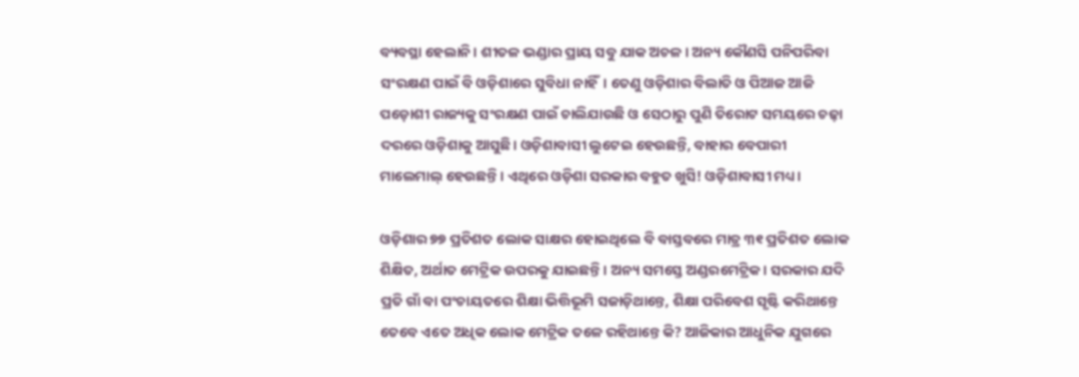ବ୍ୟବସ୍ଥା ହେଲାନି। ଶୀତଳ ଭଣ୍ଡାର ପ୍ରାୟ ସବୁ ଯାକ ଅଚଳ। ଅନ୍ୟ କୌଣସି ପନିପରିବା ସଂରକ୍ଷଣ ପାଇଁ ବି ଓଡ଼ିଶାରେ ସୁବିଧା ନାହିଁ। ତେଣୁ ଓଡ଼ିଶାର ବିଲାତି ଓ ପିଆଜ ଆଜି ପଡ଼ୋଶୀ ରାଜ୍ୟକୁ ସଂରକ୍ଷଣ ପାଇଁ ଚାଲିଯାଉଛି ଓ ସେଠାରୁ ପୁଣି ତିରୋଟ ସମୟରେ ଚଢ଼ା ଦରରେ ଓଡ଼ିଶାକୁ ଆସୁଛି। ଓଡ଼ିଶାବାସୀ ଲୁଟେଇ ହେଉଛନ୍ତି, ବାହାର ବେପାରୀ ମାଲେମାଲ୍‌ ହେଉଛନ୍ତି। ଏଥିରେ ଓଡ଼ିଶା ସରକାର ବହୁତ ଖୁସି! ଓଡ଼ିଶାବାସୀ ମଧ୍ୟ।

ଓଡ଼ିଶାର ୭୭ ପ୍ରତିଶତ ଲୋକ ସାକ୍ଷର ହୋଇଥିଲେ ବି ବାସ୍ତବରେ ମାତ୍ର ୩୧ ପ୍ରତିଶତ ଲୋକ ଶିକ୍ଷିତ, ଅର୍ଥାତ ମେଟ୍ରିକ ଉପରକୁ ଯାଇଛନ୍ତି। ଅନ୍ୟ ସମସ୍ତେ ଅଣ୍ଡରମେଟ୍ରିକ। ସରକାର ଯଦି ପ୍ରତି ଗାଁ ବା ପଂଚାୟତରେ ଶିକ୍ଷା ଭିତ୍ତିଭୂମି ସଜାଡ଼ିଥାନ୍ତେ, ଶିକ୍ଷା ପରିବେଶ ସୃଷ୍ଟି କରିଥାନ୍ତେ ତେବେ ଏତେ ଅଧିକ ଲୋକ ମେଟ୍ରିକ ତଳେ ରହିଥାନ୍ତେ କି? ଆଜିକାର ଆଧୁନିକ ଯୁଗରେ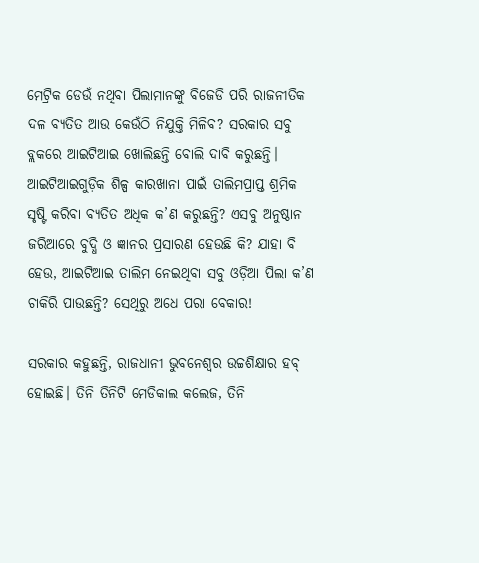ମେଟ୍ରିକ ଡେଉଁ ନଥିବା ପିଲାମାନଙ୍କୁ ବିଜେଡି ପରି ରାଜନୀତିକ ଦଳ ବ୍ୟତିତ ଆଉ କେଉଁଠି ନିଯୁକ୍ତି ମିଳିବ? ସରକାର ସବୁ ବ୍ଲକରେ ଆଇଟିଆଇ ଖୋଲିଛନ୍ତି ବୋଲି ଦାବି କରୁଛନ୍ତି। ଆଇଟିଆଇଗୁଡ଼ିକ ଶିଳ୍ପ କାରଖାନା ପାଇଁ ତାଲିମପ୍ରାପ୍ତ ଶ୍ରମିକ ସୃଷ୍ଟି କରିବା ବ୍ୟତିତ ଅଧିକ କ’ଣ କରୁଛନ୍ତି? ଏସବୁ ଅନୁଷ୍ଠାନ ଜରିଆରେ ବୁଦ୍ଧି ଓ ଜ୍ଞାନର ପ୍ରସାରଣ ହେଉଛି କି? ଯାହା ବି ହେଉ, ଆଇଟିଆଇ ତାଲିମ ନେଇଥିବା ସବୁ ଓଡ଼ିଆ ପିଲା କ’ଣ ଚାକିରି ପାଉଛନ୍ତି? ସେଥିରୁ ଅଧେ ପରା ବେକାର!

ସରକାର କହୁଛନ୍ତି, ରାଜଧାନୀ ଭୁବନେଶ୍ୱର ଉଚ୍ଚଶିକ୍ଷାର ହବ୍‌ ହୋଇଛି। ତିନି ତିନିଟି ମେଡିକାଲ କଲେଜ, ତିନି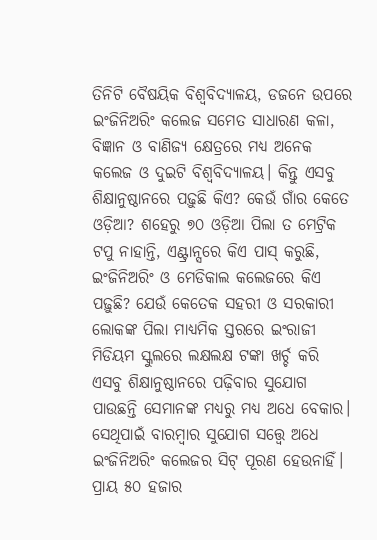ତିନିଟି ବୈଷୟିକ ବିଶ୍ୱବିଦ୍ୟାଳୟ, ଡଜନେ ଉପରେ ଇଂଜିନିଅରିଂ କଲେଜ ସମେତ ସାଧାରଣ କଳା, ବିଜ୍ଞାନ ଓ ବାଣିଜ୍ୟ କ୍ଷେତ୍ରରେ ମଧ୍ୟ ଅନେକ କଲେଜ ଓ ଦୁଇଟି ବିଶ୍ୱବିଦ୍ୟାଳୟ। କିନ୍ତୁ ଏସବୁ ଶିକ୍ଷାନୁଷ୍ଠାନରେ ପଢ଼ୁଛି କିଏ? କେଉଁ ଗାଁର କେତେ ଓଡ଼ିଆ? ଶହେରୁ ୭୦ ଓଡ଼ିଆ ପିଲା ତ ମେଟ୍ରିକ ଟପୁ ନାହାନ୍ତି, ଏଣ୍ଟ୍ରାନ୍ସରେ କିଏ ପାସ୍‌ କରୁଛି, ଇଂଜିନିଅରିଂ ଓ ମେଡିକାଲ କଲେଜରେ କିଏ ପଢ଼ୁଛି? ଯେଉଁ କେତେକ ସହରୀ ଓ ସରକାରୀ ଲୋକଙ୍କ ପିଲା ମାଧ୍ୟମିକ ସ୍ତରରେ ଇଂରାଜୀ ମିଡିୟମ ସ୍କୁଲରେ ଲକ୍ଷଲକ୍ଷ ଟଙ୍କା ଖର୍ଚ୍ଚ କରି ଏସବୁ ଶିକ୍ଷାନୁଷ୍ଠାନରେ ପଢ଼ିବାର ସୁଯୋଗ ପାଉଛନ୍ତି ସେମାନଙ୍କ ମଧ୍ୟରୁ ମଧ୍ୟ ଅଧେ ବେକାର। ସେଥିପାଇଁ ବାରମ୍ବାର ସୁଯୋଗ ସତ୍ତ୍ୱେ ଅଧେ ଇଂଜିନିଅରିଂ କଲେଜର ସିଟ୍‌ ପୂରଣ ହେଉନାହିଁ। ପ୍ରାୟ ୫୦ ହଜାର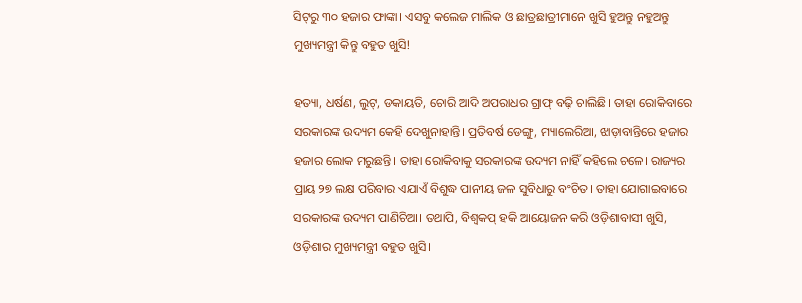ସିଟ୍‌ରୁ ୩୦ ହଜାର ଫାଙ୍କା। ଏସବୁ କଲେଜ ମାଲିକ ଓ ଛାତ୍ରଛାତ୍ରୀମାନେ ଖୁସି ହୁଅନ୍ତୁ ନହୁଅନ୍ତୁ ମୁଖ୍ୟମନ୍ତ୍ରୀ କିନ୍ତୁ ବହୁତ ଖୁସି!

ହତ୍ୟା, ଧର୍ଷଣ, ଲୁଟ୍‌, ଡକାୟତି, ଚୋରି ଆଦି ଅପରାଧର ଗ୍ରାଫ୍‌ ବଢ଼ି ଚାଲିଛି। ତାହା ରୋକିବାରେ ସରକାରଙ୍କ ଉଦ୍ୟମ କେହି ଦେଖୁନାହାନ୍ତି। ପ୍ରତିବର୍ଷ ଡେଙ୍ଗୁ, ମ୍ୟାଲେରିଆ, ଝାଡ଼ାବାନ୍ତିରେ ହଜାର ହଜାର ଲୋକ ମରୁଛନ୍ତି। ତାହା ରୋକିବାକୁ ସରକାରଙ୍କ ଉଦ୍ୟମ ନାହିଁ କହିଲେ ଚଳେ। ରାଜ୍ୟର ପ୍ରାୟ ୨୭ ଲକ୍ଷ ପରିବାର ଏଯାଏଁ ବିଶୁଦ୍ଧ ପାନୀୟ ଜଳ ସୁବିଧାରୁ ବଂଚିତ। ତାହା ଯୋଗାଇବାରେ ସରକାରଙ୍କ ଉଦ୍ୟମ ପାଣିଚିଆ। ତଥାପି, ବିଶ୍ୱକପ୍‌ ହକି ଆୟୋଜନ କରି ଓଡ଼ିଶାବାସୀ ଖୁସି, ଓଡ଼ିଶାର ମୁଖ୍ୟମନ୍ତ୍ରୀ ବହୁତ ଖୁସି।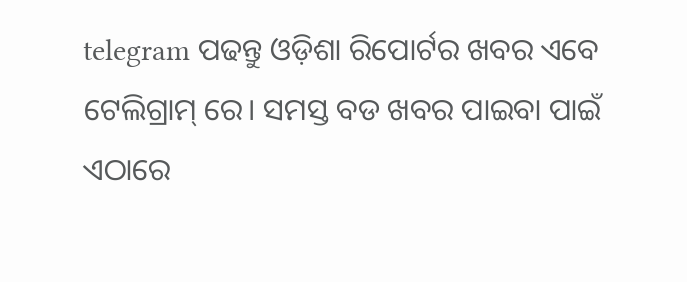telegram ପଢନ୍ତୁ ଓଡ଼ିଶା ରିପୋର୍ଟର ଖବର ଏବେ ଟେଲିଗ୍ରାମ୍ ରେ। ସମସ୍ତ ବଡ ଖବର ପାଇବା ପାଇଁ ଏଠାରେ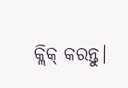କ୍ଲିକ୍ କରନ୍ତୁ।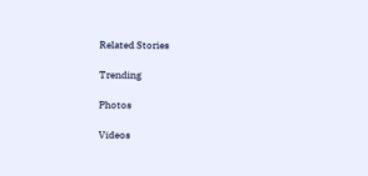Related Stories

Trending

Photos

Videos